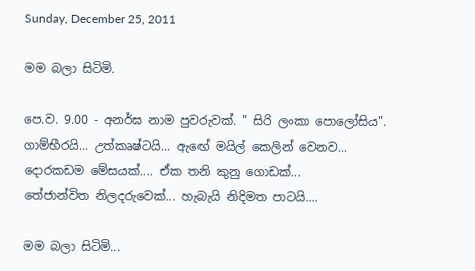Sunday, December 25, 2011

මම බලා සිටිමි.

පෙ.ව. 9.00 - අනර්ඝ නාම පුවරුවක්. " සිරි ලංකා පොලෝසිය". ගාම්භීරයි... උත්කෘෂ්ටයි... ඇඟේ මයිල් කෙලින් වෙනව...
දොරකඩම මේසයක්.... ඒක තනි කුනු ගොඩක්...
තේජාන්විත නිලදරුවෙක්... හැබැයි නිදිමත පාටයි....

මම බලා සිටිමි...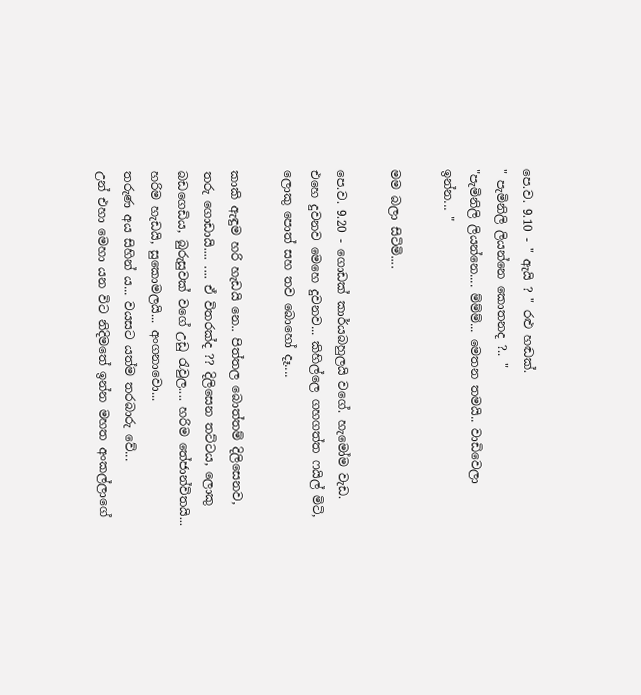පෙ.ව. 9.10 - " ඇයි ? " රළු හඬක්.
" පැමිනිලි ලියන්නෙ කොතනද ?.. "
"පැමිනිලි ලියන්නෙ.... ම්ම්ම්... මෙතන තමයි.. වාඩිවෙලා ඉන්න... "

මම බලා සිටිමි....

පෙ.ව. 9.20 - ගොඩක් කාර්යබහුලයි වගේ. හැමෝම වැඩ. එහෙ දුවනව මෙහෙ දුවනව... කිහිල්ලෙ ගහගත්ත ෆයිල් මිටි, ලොකු පොත් සහ තව බොහෝ දෑ....

කාකි ඇඳුම හරි හැඩයි නෙ.. පිත්තල බොත්තම් දිලිසෙනව, තරු ගොඩායි.... .... ඒ විතරක්ද ?? දිලිසෙන තට්ටය, ලොකු බඩගෙඩිය, බුරුසුවක් වගේ උඩු රැවුල.... හරිම තේජාන්විතයි...
හරිම හැඩයි, සුකොමලයි... අංගනාවො...
තරුණ අය සිහින් ය... වයසට යත්ම තරබාරු වේ...
උන් එහා මෙහා යන විට නිදිමතේ ඉන්න මහත අංකල්ලාගේ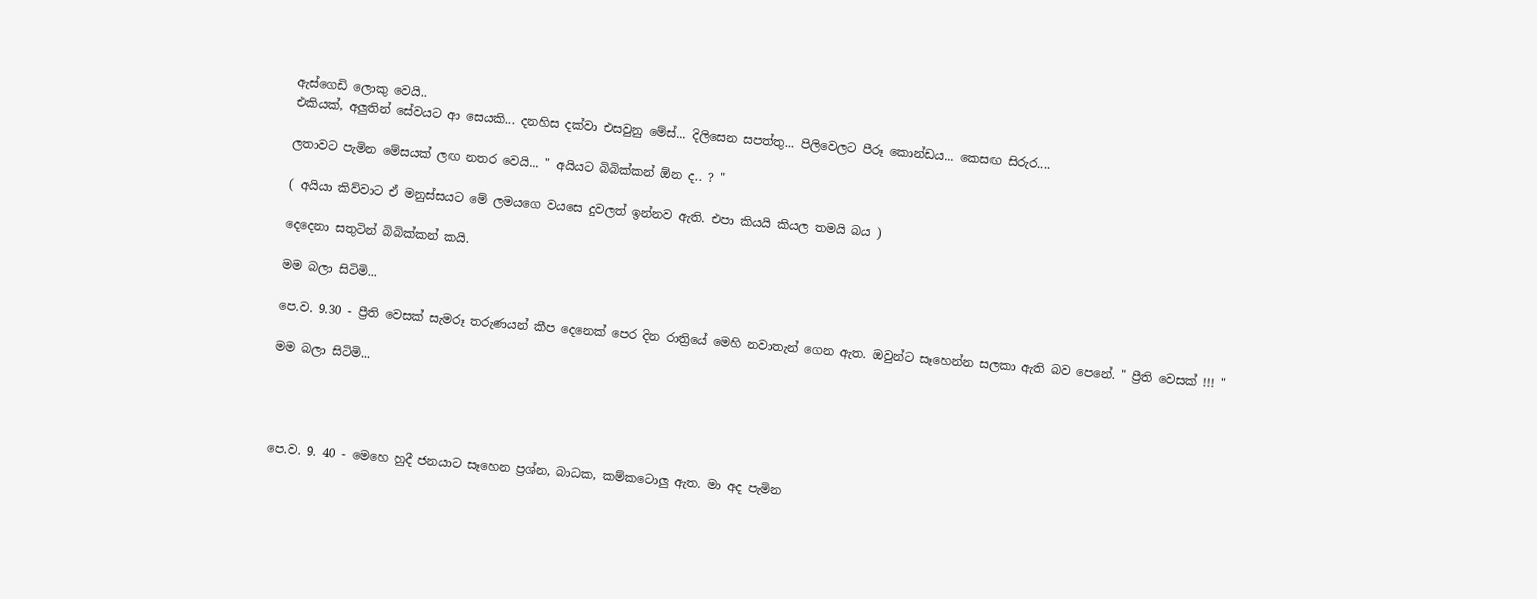ඇස්ගෙඩි ලොකු වෙයි..
එකියක්, අලුතින් සේවයට ආ සෙයකි... දනහිස දක්වා එසවුනු මේස්... දිලිසෙන සපත්තු... පිලිවෙලට පීරූ කොන්ඩය... කෙසඟ සිරුර....

ලතාවට පැමින මේසයක් ලඟ නතර වෙයි... " අයියට බිබික්කන් ඕන ද.. ? "

( අයියා කිව්වාට ඒ මනුස්සයට මේ ලමයගෙ වයසෙ දුවලත් ඉන්නව ඇති. එපා කියයි කියල තමයි බය )

දෙදෙනා සතුටින් බිබික්කන් කයි.

මම බලා සිටිමි...

පෙ.ව. 9.30 - ප්‍රීති වෙසක් සැමරූ තරුණයන් කීප දෙනෙක් පෙර දින රාත්‍රියේ මෙහි නවාතැන් ගෙන ඇත. ඔවුන්ට සෑහෙන්න සලකා ඇති බව පෙනේ. " ප්‍රීති වෙසක් !!! "

මම බලා සිටිමි...




පෙ.ව. 9. 40 - මෙහෙ හුදී ජනයාට සෑහෙන ප්‍රශ්න, බාධක, කම්කටොලු ඇත. මා අද පැමින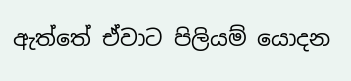ඇත්තේ ඒවාට පිලියම් යොදන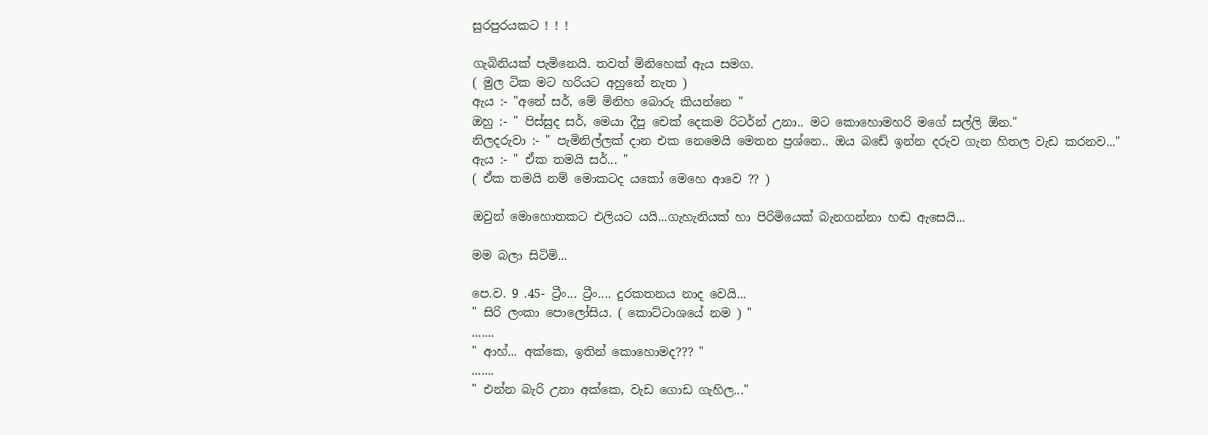සුරපුරයකට ! ! !

ගැබිනියක් පැමිනෙයි. තවත් මිනිහෙක් ඇය සමග.
( මුල ටික මට හරියට අහුනේ නැත )
ඇය :- "අනේ සර්, මේ මිනිහ බොරු කියන්නෙ "
ඔහු :- " පිස්සුද සර්, මෙයා දීපු චෙක් දෙකම රිටර්න් උනා.. මට කොහොමහරි මගේ සල්ලි ඕන."
නිලදරුවා :- " පැමිනිල්ලක් දාන එක නෙමෙයි මෙතන ප්‍රශ්නෙ.. ඔය බඩේ ඉන්න දරුව ගැන හිතල වැඩ කරනව..."
ඇය :- " ඒක තමයි සර්... "
( ඒක තමයි නම් මොකටද යකෝ මෙහෙ ආවෙ ?? )

ඔවුන් මොහොතකට එලියට යයි...ගැහැනියක් හා පිරිමියෙක් බැනගන්නා හඬ ඇසෙයි...

මම බලා සිටිමි...

පෙ.ව. 9 .45- ට්‍රීං... ට්‍රීං.... දුරකතනය නාද වෙයි...
" සිරි ලංකා පොලෝසිය. ( කොට්ටාශයේ නම ) "
.......
" ආහ්... අක්කෙ, ඉතින් කොහොමද??? "
.......
" එන්න බැරි උනා අක්කෙ, වැඩ ගොඩ ගැහිල..."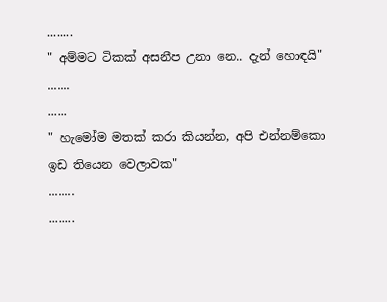........
" අම්මට ටිකක් අසනීප උනා නෙ.. දැන් හොඳයි"
.......
......
" හැමෝම මතක් කරා කියන්න, අපි එන්නම්කො ඉඩ තියෙන වෙලාවක"
........
........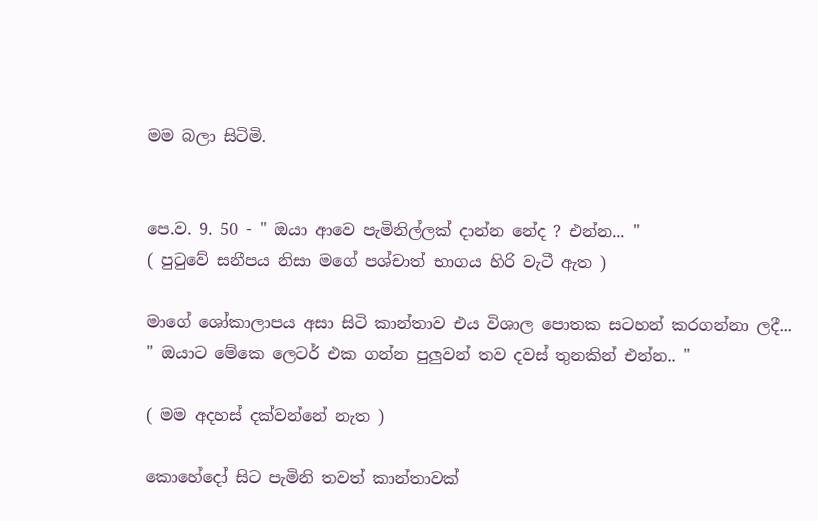මම බලා සිටිමි.


පෙ.ව. 9. 50 - " ඔයා ආවෙ පැමිනිල්ලක් දාන්න නේද ? එන්න... "
( පුටුවේ සනීපය නිසා මගේ පශ්චාත් භාගය හිරි වැටී ඇත )

මාගේ ශෝකාලාපය අසා සිටි කාන්තාව එය විශාල පොතක සටහන් කරගන්නා ලදී...
" ඔයාට මේකෙ ලෙටර් එක ගන්න පුලුවන් තව දවස් තුනකින් එන්න.. "

( මම අදහස් දක්වන්නේ නැත )

කොහේදෝ සිට පැමිනි තවත් කාන්තාවක්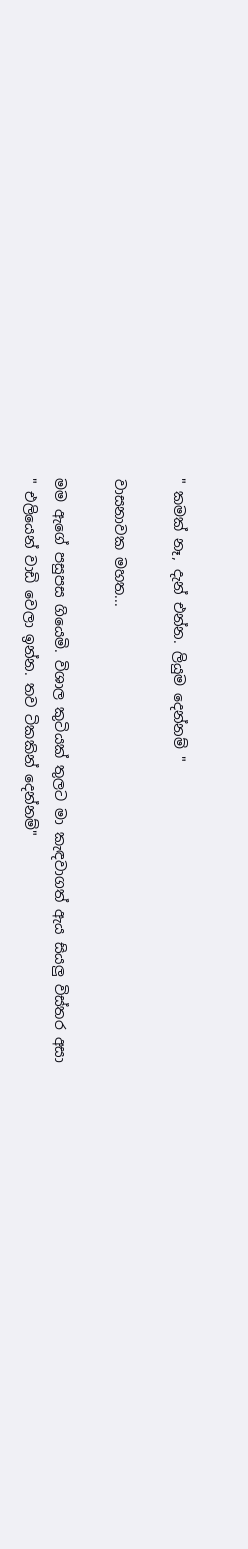" කමක් නෑ, දැන් එන්න. ලියුම දෙන්නම් "

වාසනාවක මහත...

මම ඇගේ පසුපස ගියෙමි. විශාල කුටියක් තුලට මා කැඳවාගත් ඇය සියලු විස්තර අසා
" එලියෙන් වාඩි වෙලා ඉන්න. තව ටිකකින් දෙන්නම්"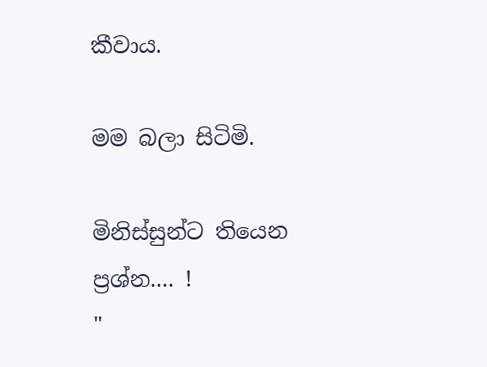කීවාය.

මම බලා සිටිමි.

මිනිස්සුන්ට තියෙන ප්‍රශ්න.... !
"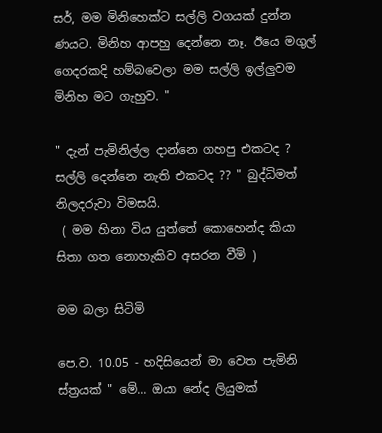සර්, මම මිනිහෙක්ට සල්ලි වගයක් දුන්න ණයට. මිනිහ ආපහු දෙන්නෙ නෑ. ඊයෙ මගුල් ගෙදරකදි හම්බවෙලා මම සල්ලි ඉල්ලුවම මිනිහ මට ගැහුව. "

" දැන් පැමිනිල්ල දාන්නෙ ගහපු එකටද ? සල්ලි දෙන්නෙ නැති එකටද ?? " බුද්ධිමත් නිලදරුවා විමසයි.
 ( මම හිනා විය යුත්තේ කොහෙන්ද කියා සිතා ගත නොහැකිව අසරන වීමි )

මම බලා සිටිමි

පෙ.ව. 10.05 - හදිසියෙන් මා වෙත පැමිනි ස්ත්‍රයක් " මේ... ඔයා නේද ලියුමක්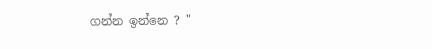ගන්න ඉන්නෙ ? "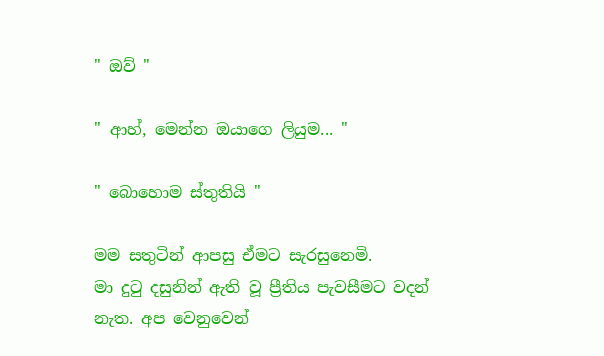" ඔව් "

" ආහ්, මෙන්න ඔයාගෙ ලියුම... "

" බොහොම ස්තුතියි "

මම සතුටින් ආපසු ඒමට සැරසුනෙමි.
මා දුටු දසුනින් ඇති වූ ප්‍රීතිය පැවසීමට වදන් නැත. අප වෙනුවෙන්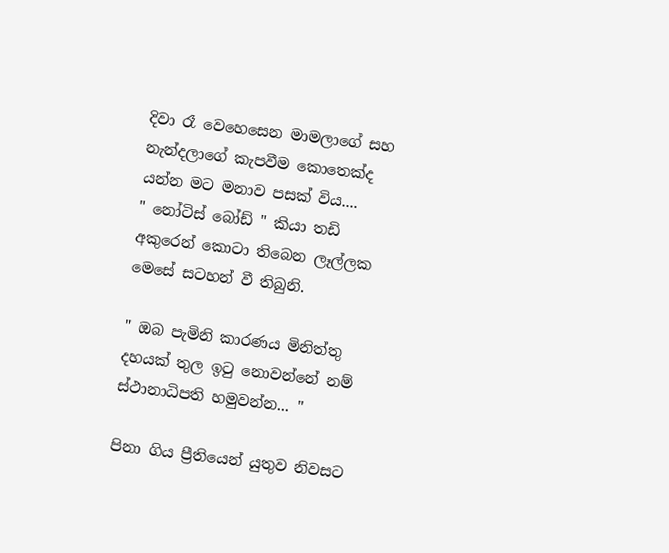දිවා රෑ වෙහෙසෙන මාමලාගේ සහ නැන්දලාගේ කැපවීම කොතෙක්ද යන්න මට මනාව පසක් විය....
" නෝටිස් බෝඩ් " කියා තඩි අකුරෙන් කොටා තිබෙන ලෑල්ලක මෙසේ සටහන් වී තිබුනි.

" ඔබ පැමිනි කාරණය මිනිත්තු දහයක් තුල ඉටු නොවන්නේ නම් ස්ථානාධිපති හමුවන්න... "

පිනා ගිය ප්‍රීතියෙන් යුතුව නිවසට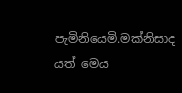පැමිනියෙමි.මක්නිසාද යත් මෙය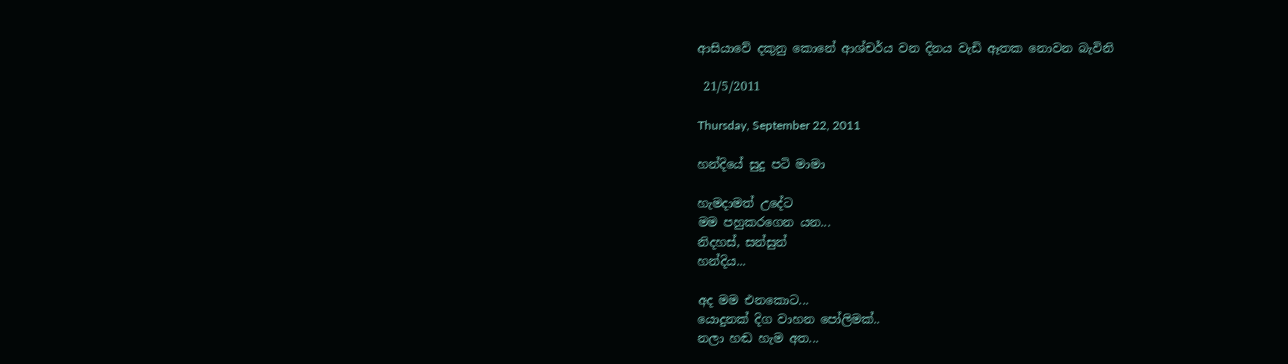ආසියාවේ දකුනු කොනේ ආශ්චර්ය වන දිනය වැඩි ඈතක නොවන බැවිනි

 21/5/2011

Thursday, September 22, 2011

හන්දියේ සුදු පටි මාමා

හැමදාමත් උදේට
මම පහුකරගෙන යන...
නිදහස්, සන්සුන්
හන්දිය...

අද මම එනකොට...
යොදුනක් දිග වාහන පෝලිමක්..
නලා හඬ හැම අත...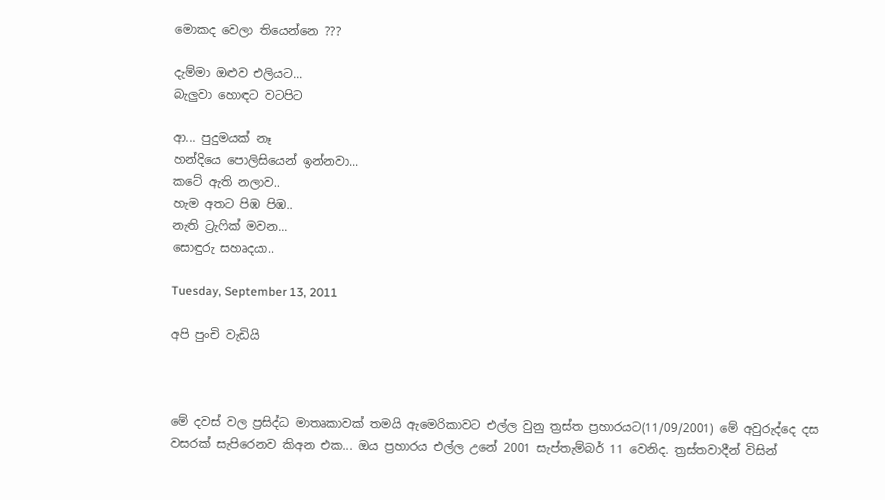මොකද වෙලා තියෙන්නෙ ???

දැම්මා ඔළුව එලියට...
බැලුවා හොඳට වටපිට

ආ... පුදුමයක් නෑ
හන්දියෙ පොලිසියෙන් ඉන්නවා...
කටේ ඇති නලාව..
හැම අතට පිඹ පිඹ..
නැති ට්‍රැෆික් මවන...
සොඳුරු සහෘදයා..

Tuesday, September 13, 2011

අපි පුංචි වැඩියි



මේ දවස් වල ප්‍රසිද්ධ මාතෘකාවක් තමයි ඇමෙරිකාවට එල්ල වුනු ත්‍රස්ත ප්‍රහාරයට(11/09/2001) මේ අවුරුද්දෙ දස වසරක් සැපිරෙනව කිඅන එක... ඔය ප්‍රහාරය එල්ල උනේ 2001 සැප්තැම්බර් 11 වෙනිද. ත්‍රස්තවාදීන් විසින්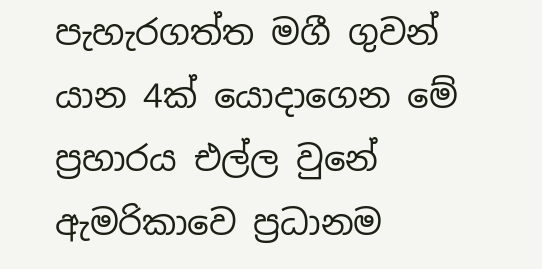පැහැරගත්ත මගී ගුවන් යාන 4ක් යොදාගෙන මේ ප්‍රහාරය එල්ල වුනේ ඇමරිකාවෙ ප්‍රධානම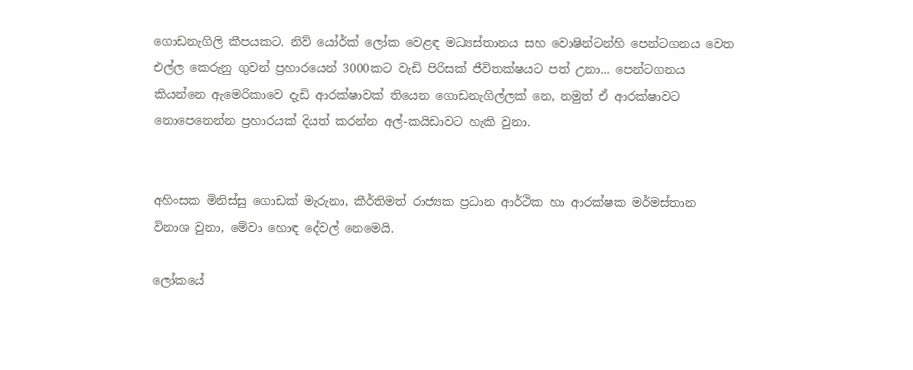ගොඩනැගිලි කීපයකට. නිව් යෝර්ක් ලෝක වෙළඳ මධ්‍යස්තානය සහ වොෂින්ටන්හි පෙන්ටගනය වෙත එල්ල කෙරුනු ගුවන් ප්‍රහාරයෙන් 3000කට වැඩි පිරිසක් ජීවිතක්ෂයට පත් උනා... පෙන්ටගනය කියන්නෙ ඇමෙරිකාවෙ දැඩි ආරක්ෂාවක් තියෙන ගොඩනැගිල්ලක් නෙ, නමුත් ඒ ආරක්ෂාවට නොපෙනෙන්න ප්‍රහාරයක් දියත් කරන්න අල්-කයිඩාවට හැකි වුනා.


අහිංසක මිනිස්සු ගොඩක් මැරුනා, කීර්තිමත් රාජ්‍යක ප්‍රධාන ආර්ථික හා ආරක්ෂක මර්මස්තාන විනාශ වුනා, මේවා හොඳ දේවල් නෙමෙයි.

ලෝකයේ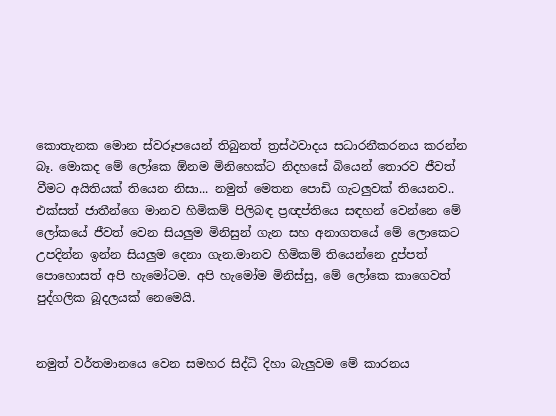කොතැනක මොන ස්වරූපයෙන් තිබුනත් ත්‍රස්ථවාදය සධාරනීකරනය කරන්න බෑ. මොකද මේ ලෝකෙ ඕනම මිනිහෙක්ට නිදහසේ බියෙන් තොරව ජීවත් වීමට අයිතියක් තියෙන නිසා... නමුත් මෙතන පොඩි ගැටලුවක් තියෙනව.. එක්සත් ජාතීන්ගෙ මානව හිමිකම් පිලිබඳ ප්‍රඥප්තියෙ සඳහන් වෙන්නෙ මේ ලෝකයේ ජීවත් වෙන සියලුම මිනිසුන් ගැන සහ අනාගතයේ මේ ලොකෙට උපදින්න ඉන්න සියලුම දෙනා ගැන.මානව හිමිකම් තියෙන්නෙ දුප්පත් පොහොසත් අපි හැමෝටම. අපි හැමෝම මිනිස්සු, මේ ලෝකෙ කාගෙවත් පුද්ගලික බූදලයක් නෙමෙයි.


නමුත් වර්තමානයෙ වෙන සමහර සිද්ධි දිහා බැලුවම මේ කාරනය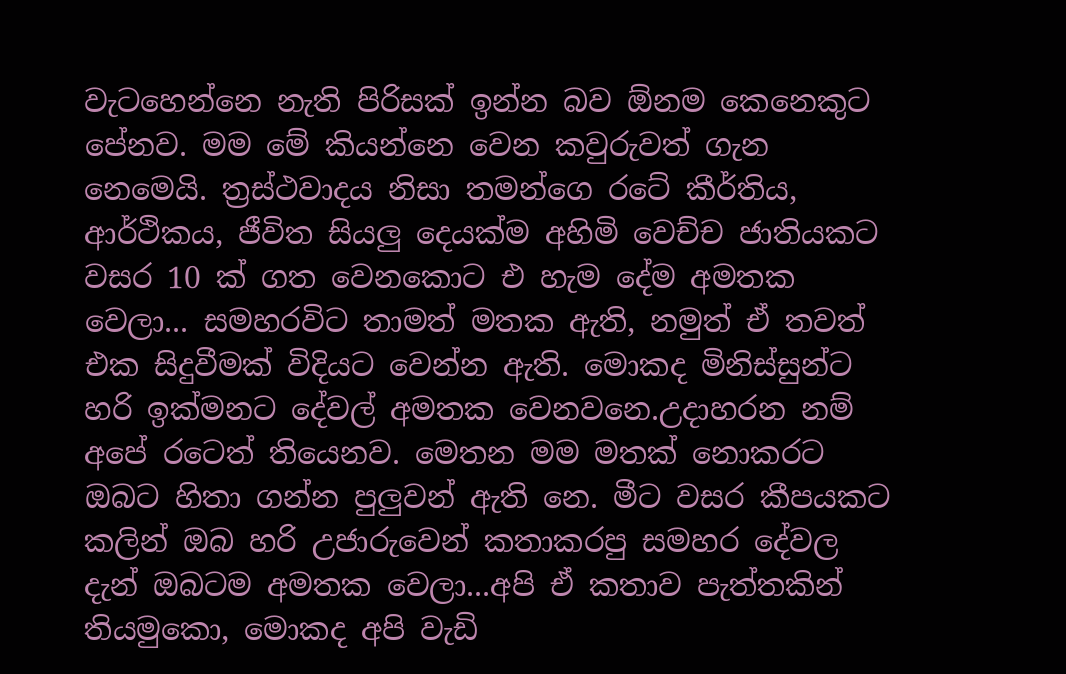වැටහෙන්නෙ නැති පිරිසක් ඉන්න බව ඕනම කෙනෙකුට පේනව. මම මේ කියන්නෙ වෙන කවුරුවත් ගැන නෙමෙයි. ත්‍රස්ථවාදය නිසා තමන්ගෙ රටේ කීර්තිය, ආර්ථිකය, ජීවිත සියලු දෙයක්ම අහිමි වෙච්ච ජාතියකට වසර 10 ක් ගත වෙනකොට එ හැම දේම අමතක වෙලා... සමහරවිට තාමත් මතක ඇති, නමුත් ඒ තවත් එක සිදුවීමක් විදියට වෙන්න ඇති. මොකද මිනිස්සුන්ට හරි ඉක්මනට දේවල් අමතක වෙනවනෙ.උදාහරන නම් අපේ රටෙත් තියෙනව. මෙතන මම මතක් නොකරට ඔබට හිතා ගන්න පුලුවන් ඇති නෙ. මීට වසර කීපයකට කලින් ඔබ හරි උජාරුවෙන් කතාකරපු සමහර දේවල දැන් ඔබටම අමතක වෙලා...අපි ඒ කතාව පැත්තකින් තියමුකො, මොකද අපි වැඩි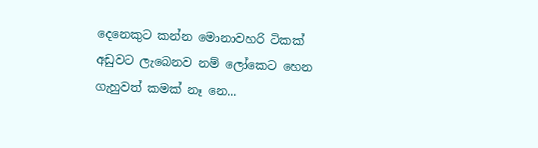දෙනෙකුට කන්න මොනාවහරි ටිකක් අඩුවට ලැබෙනව නම් ලෝකෙට හෙන ගැහුවත් කමක් නෑ නෙ...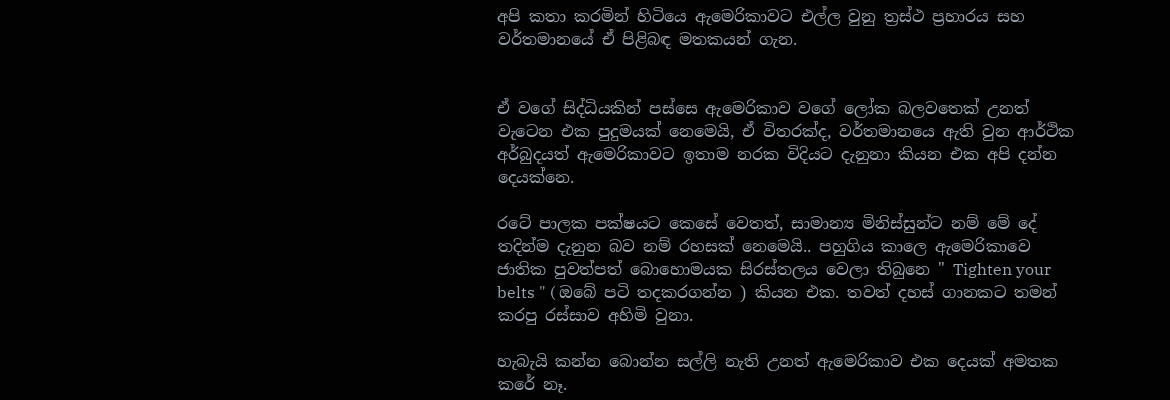අපි කතා කරමින් හිටියෙ ඇමෙරිකාවට එල්ල වුනු ත්‍රස්ථ ප්‍රහාරය සහ වර්තමානයේ ඒ පිළිබඳ මතකයන් ගැන.


ඒ වගේ සිද්ධියකින් පස්සෙ ඇමෙරිකාව වගේ ලෝක බලවතෙක් උනත් වැටෙන එක පුදුමයක් නෙමෙයි, ඒ විතරක්ද, වර්තමානයෙ ඇති වුන ආර්ථික අර්බුදයත් ඇමෙරිකාවට ඉතාම නරක විදියට දැනුනා කියන එක අපි දන්න දෙයක්නෙ.

රටේ පාලක පක්ෂයට කෙසේ වෙතත්, සාමාන්‍ය මිනිස්සුන්ට නම් මේ දේ තදින්ම දැනුන බව නම් රහසක් නෙමෙයි.. පහුගිය කාලෙ ඇමෙරිකාවෙ ජාතික පුවත්පත් බොහොමයක සිරස්තලය වෙලා තිබුනෙ " Tighten your belts " ( ඔබේ පටි තදකරගන්න ) කියන එක. තවත් දහස් ගානකට තමන් කරපු රස්සාව අහිමි වුනා.

හැබැයි කන්න බොන්න සල්ලි නැති උනත් ඇමෙරිකාව එක දෙයක් අමතක කරේ නෑ.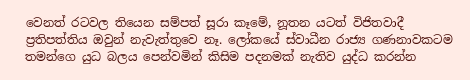වෙනත් රටවල තියෙන සම්පත් සූරා කෑමේ, නූතන යටත් විජිතවාදී ප්‍රතිපත්තිය ඔවුන් නැවැත්තුවෙ නෑ. ලෝකයේ ස්වාධීන රාජ්‍ය ගණනාවකටම තමන්ගෙ යුධ බලය පෙන්වමින් කිසිම පදනමක් නැතිව යුද්ධ කරන්න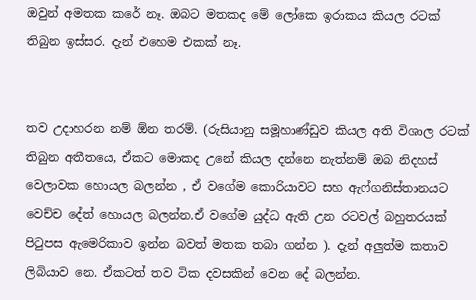ඔවුන් අමතක කරේ නෑ. ඔබට මතකද මේ ලෝකෙ ඉරාකය කියල රටක් තිබුන ඉස්සර. දැන් එහෙම එකක් නෑ.


තව උදාහරන නම් ඕන තරම්. (රුසියානු සමූහාණ්ඩුව කියල අති විශාල රටක් තිබුන අතීතයෙ, ඒකට මොකද උනේ කියල දන්නෙ නැත්නම් ඔබ නිදහස් වෙලාවක හොයල බලන්න , ඒ වගේම කොරියාවට සහ ඇෆ්ගනිස්තානයට වෙච්ච දේත් හොයල බලන්න.ඒ වගේම යුද්ධ ඇති උන රටවල් බහුතරයක් පිටුපස ඇමෙරිකාව ඉන්න බවත් මතක තබා ගන්න ). දැන් අලුත්ම කතාව ලිබියාව නෙ. ඒකටත් තව ටික දවසකින් වෙන දේ බලන්න.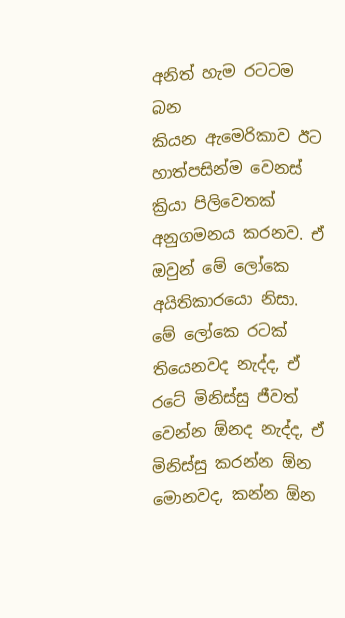අනිත් හැම රටටම බන
කියන ඇමෙරිකාව ඊට හාත්පසින්ම වෙනස් ක්‍රියා පිලිවෙතක් අනුගමනය කරනව. ඒ ඔවුන් මේ ලෝකෙ අයිතිකාරයො නිසා. මේ ලෝකෙ රටක් තියෙනවද නැද්ද, ඒ රටේ මිනිස්සු ජීවත් වෙන්න ඕනද නැද්ද, ඒ මිනිස්සු කරන්න ඕන මොනවද, කන්න ඕන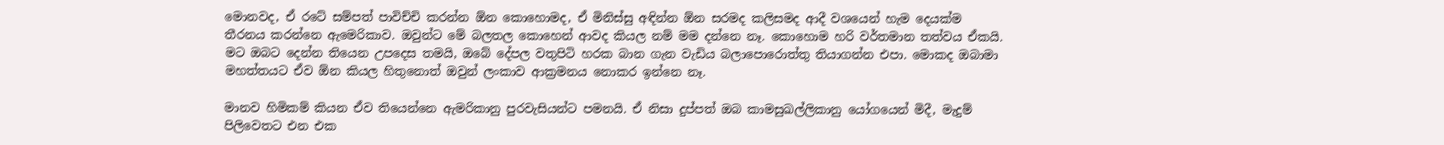මොනවද, ඒ රටේ සම්පත් පාවිච්චි කරන්න ඕන කොහොමද, ඒ මිනිස්සු අඳින්න ඕන සරමද කලිසමද ආදී වශයෙන් හැම දෙයක්ම තීරනය කරන්නෙ ඇමෙරිකාව. ඔවුන්ට මේ බලතල කොහෙන් ආවද කියල නම් මම දන්නෙ නෑ. කොහොම හරි වර්තමාන තත්වය ඒකයි. මට ඔබට දෙන්න තියෙන උපදෙස තමයි, ඔබේ දේපල වතුපිටි හරක බාන ගැන වැඩිය බලාපොරොත්තු තියාගන්න එපා. මොකද ඔබාමා මහත්තයට ඒව ඕන කියල හිතුනොත් ඔවුන් ලංකාව ආක්‍රමනය නොකර ඉන්නෙ නෑ.

මානව හිමිකම් කියන ඒව තියෙන්නෙ ඇමරිකානු පුරවැසියන්ට පමනයි. ඒ නිසා දුප්පත් ඔබ කාමසුඛල්ලිකානු යෝගයෙන් මිදී, මැදුම් පිලිවෙතට එන එක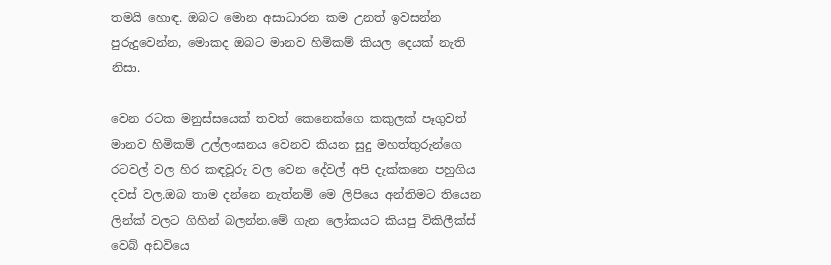තමයි හොඳ. ඔබට මොන අසාධාරන කම උනත් ඉවසන්න පුරුදුවෙන්න, මොකද ඔබට මානව හිමිකම් කියල දෙයක් නැති නිසා.

වෙන රටක මනුස්සයෙක් තවත් කෙනෙක්ගෙ කකුලක් පෑගුවත් මානව හිමිකම් උල්ලංඝනය වෙනව කියන සුදු මහත්තුරුන්ගෙ රටවල් වල හිර කඳවූරු වල වෙන දේවල් අපි දැක්කනෙ පහුගිය දවස් වල.ඔබ තාම දන්නෙ නැත්නම් මෙ ලිපියෙ අන්තිමට තියෙන ලින්ක් වලට ගිහින් බලන්න.මේ ගැන ලෝකයට කියපු විකිලීක්ස් වෙබ් අඩවියෙ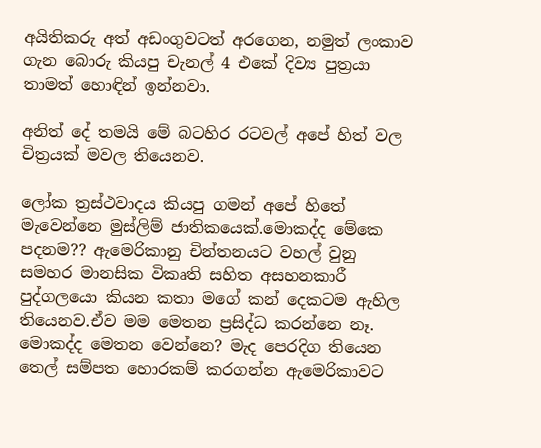අයිතිකරු අත් අඩංගුවටත් අරගෙන, නමුත් ලංකාව ගැන බොරු කියපු චැනල් 4 එකේ දිව්‍ය පුත්‍රයා තාමත් හොඳින් ඉන්නවා.

අනිත් දේ තමයි මේ බටහිර රටවල් අපේ හිත් වල චිත්‍රයක් මවල තියෙනව.

ලෝක ත්‍රස්ථවාදය කියපු ගමන් අපේ හිතේ මැවෙන්නෙ මුස්ලිම් ජාතිකයෙක්.මොකද්ද මේකෙ පදනම?? ඇමෙරිකානු චින්තනයට වහල් වුනු සමහර මානසික විකෘති සහිත අසහනකාරී පුද්ගලයො කියන කතා මගේ කන් දෙකටම ඇහිල තියෙනව.ඒව මම මෙතන ප්‍රසිද්ධ කරන්නෙ නෑ. මොකද්ද මෙතන වෙන්නෙ? මැද පෙරදිග තියෙන තෙල් සම්පත හොරකම් කරගන්න ඇමෙරිකාවට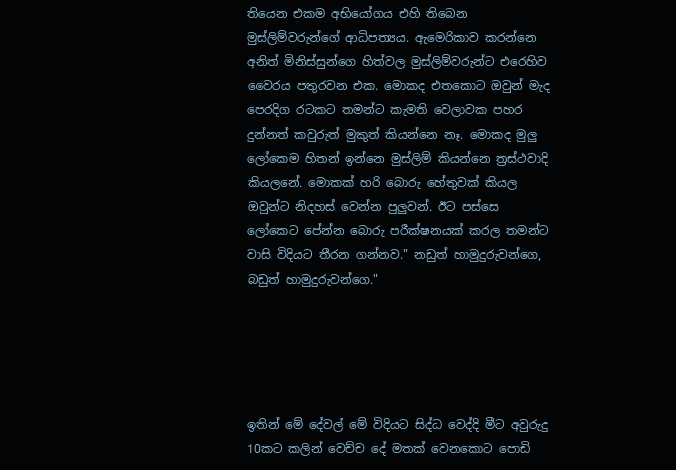තියෙන එකම අභියෝගය එහි තිබෙන මුස්ලිම්වරුන්ගේ ආධිපත්‍යය. ඇමෙරිකාව කරන්නෙ අනිත් මිනිස්සුන්ගෙ හිත්වල මුස්ලිම්වරුන්ට එරෙහිව වෛරය පතුරවන එක. මොකද එතකොට ඔවුන් මැද පෙරදිග රටකට තමන්ට කැමති වෙලාවක පහර දුන්නත් කවුරුත් මුකුත් කියන්නෙ නෑ. මොකද මුලු ලෝකෙම හිතන් ඉන්නෙ මුස්ලිම් කියන්නෙ ත්‍රස්ථවාදි කියලනේ. මොකක් හරි බොරු හේතුවක් කියල ඔවුන්ට නිදහස් වෙන්න පුලුවන්. ඊට පස්සෙ ලෝකෙට පේන්න බොරු පරීක්ෂනයක් කරල තමන්ට වාසි විදියට තීරන ගන්නව." නඩුත් හාමුදුරුවන්ගෙ, බඩුත් හාමුදුරුවන්ගෙ."





ඉතින් මේ දේවල් මේ විදියට සිද්ධ වෙද්දි මීට අවුරුදු 10කට කලින් වෙච්ච දේ මතක් වෙනකොට පොඩි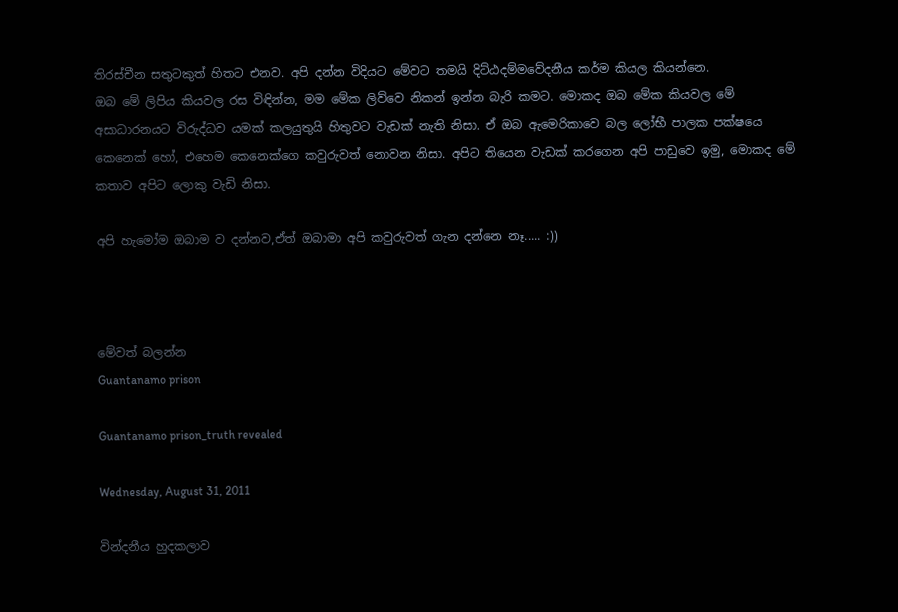තිරස්චීන සතුටකුත් හිතට එනව. අපි දන්න විදියට මේවට තමයි දිට්ඨදම්මවේදනීය කර්ම කියල කියන්නෙ.
ඔබ මේ ලිපිය කියවල රස විඳින්න, මම මේක ලිව්වෙ නිකන් ඉන්න බැරි කමට. මොකද ඔබ මේක කියවල මේ අසාධාරනයට විරුද්ධව යමක් කලයුතුයි හිතුවට වැඩක් නැති නිසා. ඒ ඔබ ඇමෙරිකාවෙ බල ලෝභී පාලක පක්ෂයෙ කෙනෙක් හෝ, එහෙම කෙනෙක්ගෙ කවුරුවත් නොවන නිසා. අපිට තියෙන වැඩක් කරගෙන අපි පාඩුවෙ ඉමු, මොකද මේ කතාව අපිට ලොකු වැඩි නිසා.

අපි හැමෝම ඔබාම ව දන්නව,ඒත් ඔබාමා අපි කවුරුවත් ගැන දන්නෙ නෑ..... :))



මේවත් බලන්න
Guantanamo prison

Guantanamo prison_truth revealed

Wednesday, August 31, 2011

වින්දනීය හුදකලාව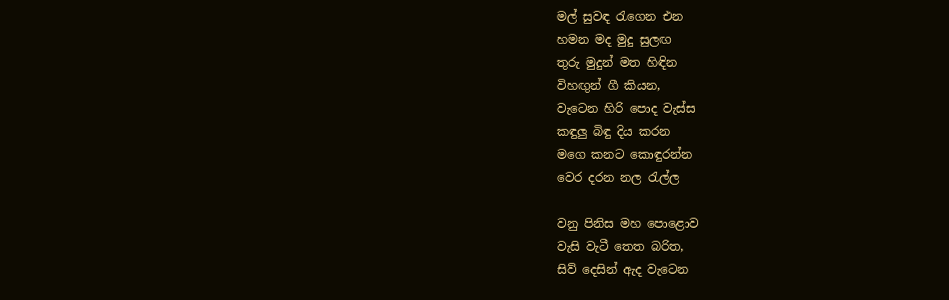මල් සුවඳ රැගෙන එන
හමන මද මුදු සුලඟ
තුරු මුදුන් මත හිඳින
විහඟුන් ගී කියන,
වැටෙන හිරි පොද වැස්ස
කඳුලු බිඳු දිය කරන
මගෙ කනට කොඳුරන්න
වෙර දරන නල රැල්ල

වනු පිනිස මහ පොළොව
වැසි වැටී තෙත බරිත,
සිව් දෙසින් ඇද වැටෙන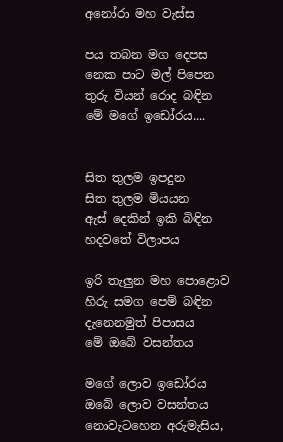අනෝරා මහ වැස්ස

පය තබන මග දෙපස
නෙක පාට මල් පිපෙන
තුරු වියන් රොද බඳින
මේ මගේ ඉඩෝරය....


සිත තුලම ඉපදුන
සිත තුලම මියයන
ඇස් දෙකින් ඉකි බිඳින
හදවතේ විලාපය

ඉරි තැලුන මහ පොළොව
හිරු සමග පෙම් බඳින
දැනෙනමුත් පිපාසය
මේ ඔබේ වසන්තය

මගේ ලොව ඉඩෝරය
ඔබේ ලොව වසන්තය
නොවැටහෙන අරුමැසිය,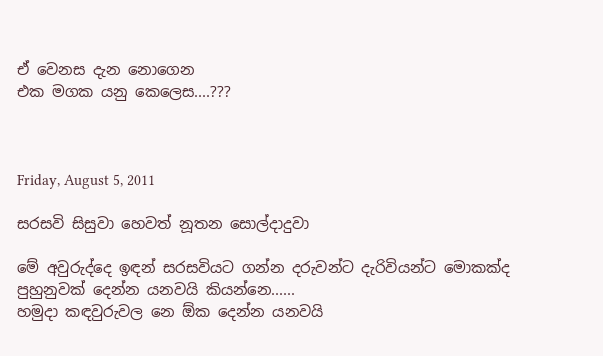ඒ වෙනස දැන නොගෙන
එක මගක යනු කෙලෙස....???



Friday, August 5, 2011

සරසවි සිසුවා හෙවත් නූතන සොල්දාදුවා

මේ අවුරුද්දෙ ඉඳන් සරසවියට ගන්න දරුවන්ට දැරිවියන්ට මොකක්ද පුහුනුවක් දෙන්න යනවයි කියන්නෙ......
හමුදා කඳවුරුවල නෙ ඕක දෙන්න යනවයි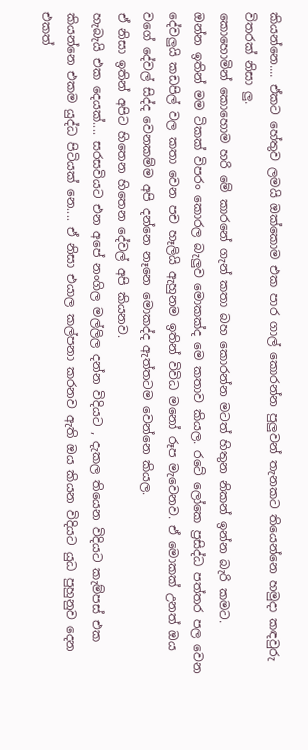කියන්නෙ.... ඒකට හේතුව ලමයි ඔක්කොම එක පාර ගාල් කොරන්න පුලුවන් තැනකට තියෙන්නෙ හමුදා කඳවුරු විතරක් නිසා ලු.
කොහොමින් කොහොම හරි මේ කාරනේ ගැන් කතා බහ කොරන්න මටත් හිතුන නිකන් ඉන්න බැරි කමට.
ඔන්න ඉතින් මම ටිකක් විපරං කොරල බැලුව මොකක්ද මෙ කතාව කියල. රටේ ලෝකෙ ප්‍රසිද්ධ පත්තර පල වෙන දේවලුයි කඩපිල් වල කතා වෙන පච හෑලියි ඇහුනම ඉතින් විවිධ මනෝ රූප මැවෙනව. ඒ මොකක් උනත් ඔය වගේ දේවල් සිද්ද වෙනකම්ම අපි දන්නෙ නෑනෙ මොකද්ද ඇත්තටම වෙන්නෙ කියල.
ඒ නිසා ඉතින් අපිට හිතෙන හිතෙන දේවල් අපි කියනව.
හැබැයි එක දෙයක්.... සරසවියට එන අපේ නංගිල මල්ලිල දන්න විදියට , දැකල තියෙන විදියට කැම්පස් එක කියන්නෙ එකම යුද්ධ පිටියක් නෙ.... ඒ නිසා එයාල කල්පනා කරනව ඇති ඔය කියන විදියට යුධ පුහුනුව දෙන එකත්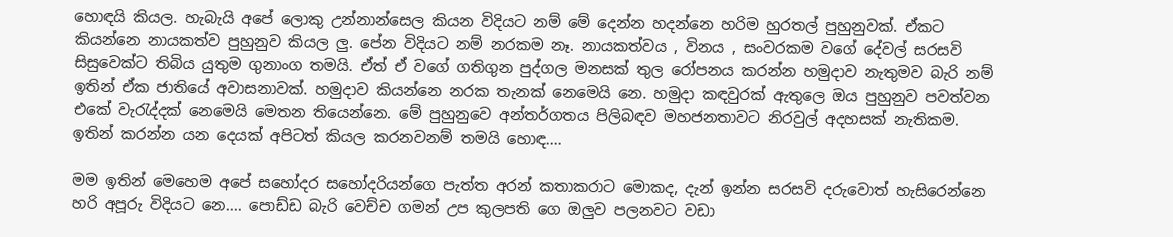හොඳයි කියල. හැබැයි අපේ ලොකු උන්නාන්සෙල කියන විදියට නම් මේ දෙන්න හදන්නෙ හරිම හුරතල් පුහුනුවක්. ඒකට කියන්නෙ නායකත්ව පුහුනුව කියල ලු. පේන විදියට නම් නරකම නෑ. නායකත්වය , විනය , සංවරකම වගේ දේවල් සරසවි  සිසුවෙක්ට තිබිය යුතුම ගුනාංග තමයි. ඒත් ඒ වගේ ගතිගුන පුද්ගල මනසක් තුල රෝපනය කරන්න හමුදාව නැතුමව බැරි නම් ඉතින් ඒක ජාතියේ අවාසනාවක්. හමුදාව කියන්නෙ නරක තැනක් නෙමෙයි නෙ. හමුදා කඳවුරක් ඇතුලෙ ඔය පුහුනුව පවත්වන එකේ වැරැද්දක් නෙමෙයි මෙතන තියෙන්නෙ. මේ පුහුනුවෙ අන්තර්ගතය පිලිබඳව මහජනතාවට නිරවුල් අදහසක් නැතිකම.
ඉතින් කරන්න යන දෙයක් අපිටත් කියල කරනවනම් තමයි හොඳ....

මම ඉතින් මෙහෙම අපේ සහෝදර සහෝදරියන්ගෙ පැත්ත අරන් කතාකරාට මොකද, දැන් ඉන්න සරසවි දරුවොත් හැසිරෙන්නෙ හරි අපූරු විදියට නෙ.... පොඩ්ඩ බැරි වෙච්ච ගමන් උප කුලපති ගෙ ඔලුව පලනවට වඩා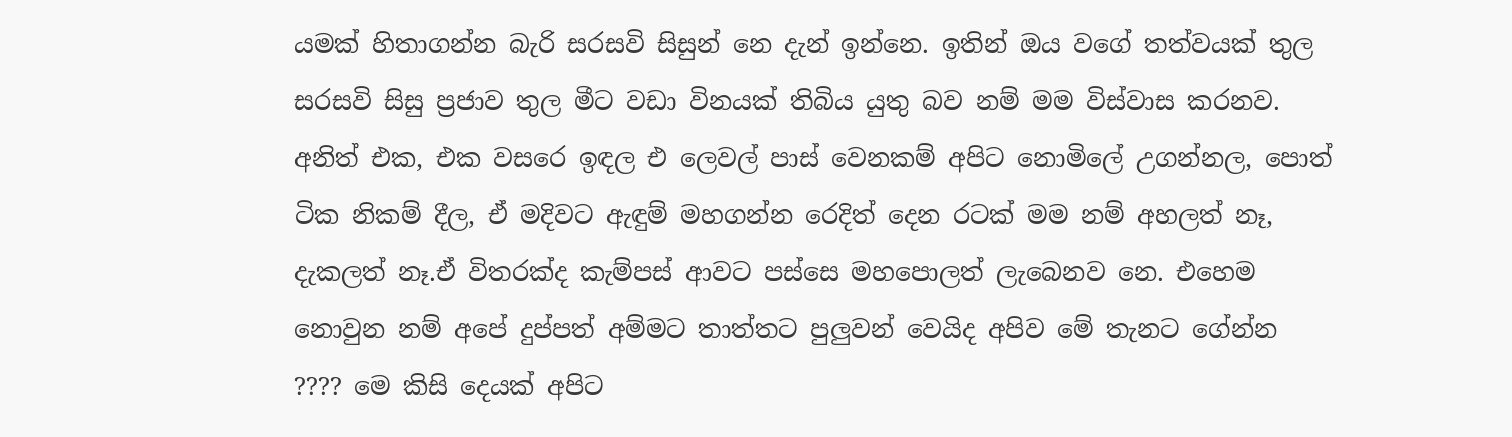යමක් හිතාගන්න බැරි සරසවි සිසුන් නෙ දැන් ඉන්නෙ. ඉතින් ඔය වගේ තත්වයක් තුල සරසවි සිසු ප්‍රජාව තුල මීට වඩා විනයක් තිබිය යුතු බව නම් මම විස්වාස කරනව. අනිත් එක, එක වසරෙ ඉඳල එ ලෙවල් පාස් වෙනකම් අපිට නොමිලේ උගන්නල, පොත් ටික නිකම් දීල, ඒ මදිවට ඇඳුම් මහගන්න රෙදිත් දෙන රටක් මම නම් අහලත් නෑ, දැකලත් නෑ.ඒ විතරක්ද කැම්පස් ආවට පස්සෙ මහපොලත් ලැබෙනව නෙ. එහෙම නොවුන නම් අපේ දුප්පත් අම්මට තාත්තට පුලුවන් වෙයිද අපිව මේ තැනට ගේන්න ???? මෙ කිසි දෙයක් අපිට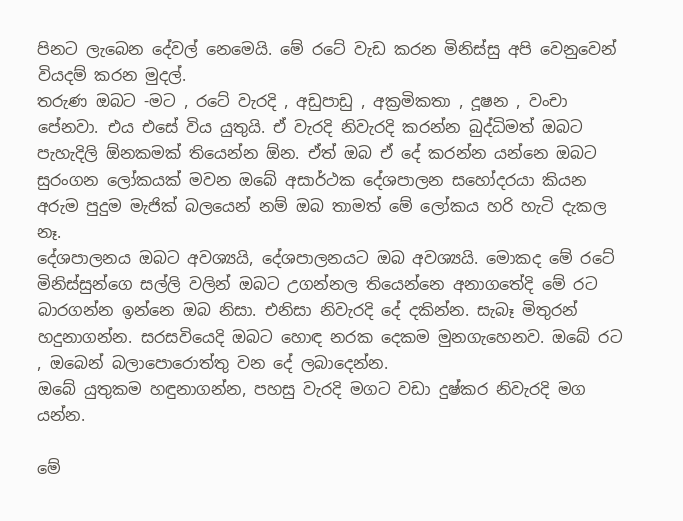පිනට ලැබෙන දේවල් නෙමෙයි. මේ රටේ වැඩ කරන මිනිස්සු අපි වෙනුවෙන් වියදම් කරන මුදල්.
තරුණ ඔබට -මට , රටේ වැරදි , අඩුපාඩු , අක්‍රමිකතා , දූෂන , වංචා පේනවා. එය එසේ විය යුතුයි. ඒ වැරදි නිවැරදි කරන්න බුද්ධිමත් ඔබට පැහැදිලි ඕනකමක් තියෙන්න ඕන. ඒත් ඔබ ඒ දේ කරන්න යන්නෙ ඔබට සුරංගන ලෝකයක් මවන ඔබේ අසාර්ථක දේශපාලන සහෝදරයා කියන අරුම පුදුම මැජික් බලයෙන් නම් ඔබ තාමත් මේ ලෝකය හරි හැටි දැකල නෑ.
දේශපාලනය ඔබට අවශ්‍යයි, දේශපාලනයට ඔබ අවශ්‍යයි. මොකද මේ රටේ මිනිස්සුන්ගෙ සල්ලි වලින් ඔබට උගන්නල තියෙන්නෙ අනාගතේදි මේ රට බාරගන්න ඉන්නෙ ඔබ නිසා. එනිසා නිවැරදි දේ දකින්න. සැබෑ මිතුරන් හදුනාගන්න. සරසවියෙදි ඔබට හොඳ නරක දෙකම මුනගැහෙනව. ඔබේ රට , ඔබෙන් බලාපොරොත්තු වන දේ ලබාදෙන්න.
ඔබේ යුතුකම හඳුනාගන්න, පහසු වැරදි මගට වඩා දුෂ්කර නිවැරදි මග යන්න.

මේ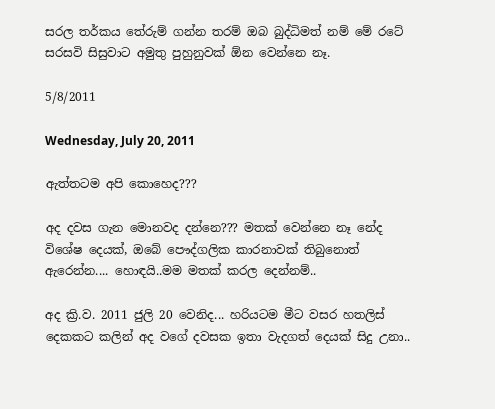සරල තර්කය තේරුම් ගන්න තරම් ඔබ බුද්ධිමත් නම් මේ රටේ සරසවි සිසුවාට අමුතු පුහුනුවක් ඕන වෙන්නෙ නෑ.

5/8/2011

Wednesday, July 20, 2011

ඇත්තටම අපි කොහෙද???

අද දවස ගැන මොනවද දන්නෙ??? මතක් වෙන්නෙ නෑ නේද විශේෂ දෙයක්, ඔබේ පෞද්ගලික කාරනාවක් තිබුනොත් ඇරෙන්න.... හොඳයි..මම මතක් කරල දෙන්නම්..

අද ක්‍රි.ව. 2011 ජුලි 20 වෙනිද... හරියටම මීට වසර හතලිස් දෙකකට කලින් අද වගේ දවසක ඉතා වැදගත් දෙයක් සිදු උනා..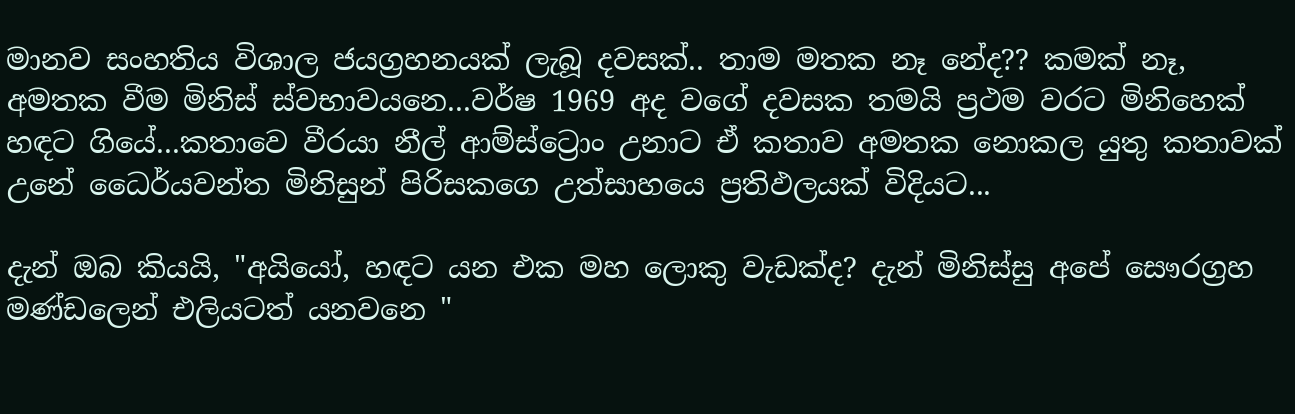මානව සංහතිය විශාල ජයග්‍රහනයක් ලැබූ දවසක්.. තාම මතක නෑ නේද?? කමක් නෑ, අමතක වීම මිනිස් ස්වභාවයනෙ...වර්ෂ 1969 අද වගේ දවසක තමයි ප්‍රථම වරට මිනිහෙක් හඳට ගියේ...කතාවෙ වීරයා නීල් ආම්ස්ට්‍රොං උනාට ඒ කතාව අමතක නොකල යුතු කතාවක් උනේ ධෛර්යවන්ත මිනිසුන් පිරිසකගෙ උත්සාහයෙ ප්‍රතිඵලයක් විදියට...

දැන් ඔබ කියයි, "අයියෝ, හඳට යන එක මහ ලොකු වැඩක්ද? දැන් මිනිස්සු අපේ සෞරග්‍රහ මණ්ඩලෙන් එලියටත් යනවනෙ "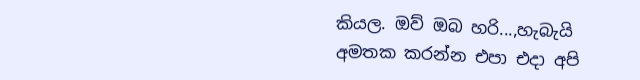කියල. ඔව් ඔබ හරි...,හැබැයි අමතක කරන්න එපා එදා අපි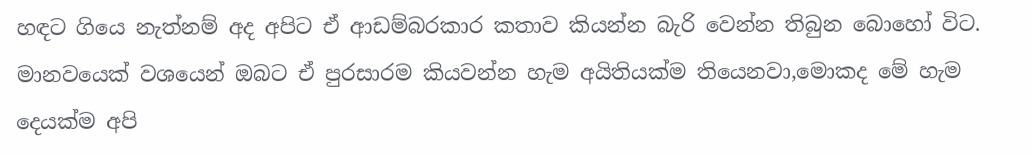හඳට ගියෙ නැත්නම් අද අපිට ඒ ආඩම්බරකාර කතාව කියන්න බැරි වෙන්න තිබුන බොහෝ විට.
මානවයෙක් වශයෙන් ඔබට ඒ පුරසාරම කියවන්න හැම අයිතියක්ම තියෙනවා,මොකද මේ හැම දෙයක්ම අපි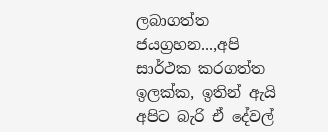ලබාගත්ත ජයග්‍රහන...,අපි සාර්ථක කරගත්ත ඉලක්ක, ඉතින් ඇයි අපිට බැරි ඒ දේවල්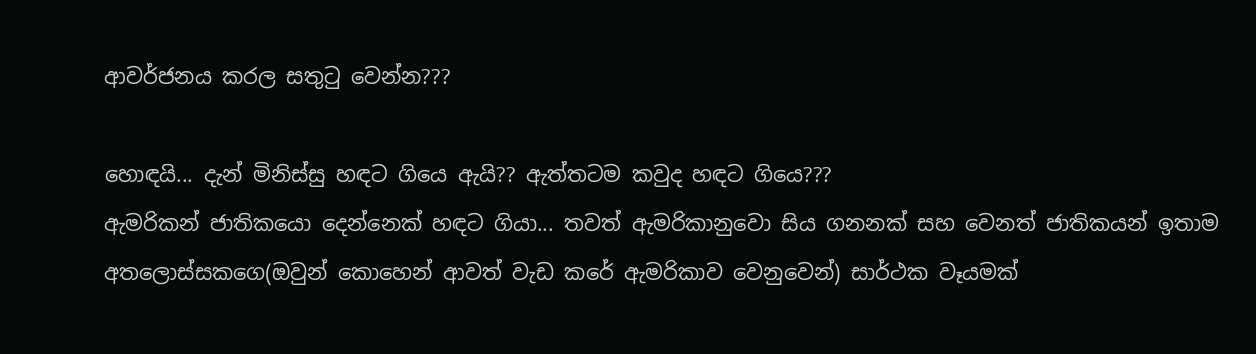ආවර්ජනය කරල සතුටු වෙන්න???

හොඳයි... දැන් මිනිස්සු හඳට ගියෙ ඇයි?? ඇත්තටම කවුද හඳට ගියෙ???
ඇමරිකන් ජාතිකයො දෙන්නෙක් හඳට ගියා... තවත් ඇමරිකානුවො සිය ගනනක් සහ වෙනත් ජාතිකයන් ඉතාම අතලොස්සකගෙ(ඔවුන් කොහෙන් ආවත් වැඩ කරේ ඇමරිකාව වෙනුවෙන්) සාර්ථක වෑයමක්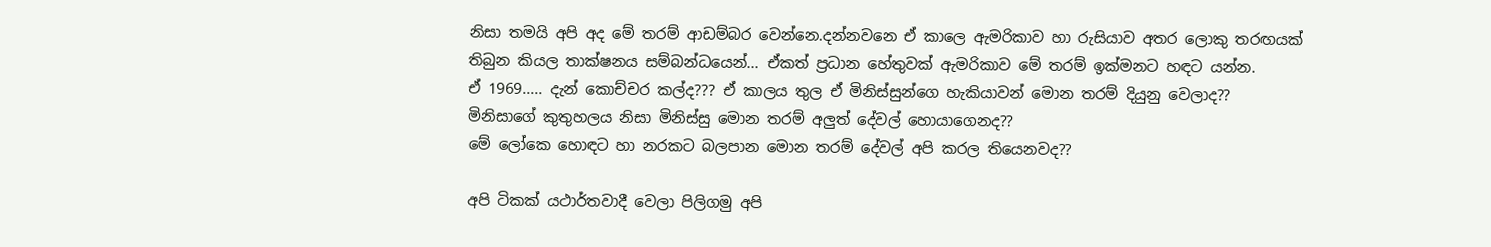නිසා තමයි අපි අද මේ තරම් ආඩම්බර වෙන්නෙ.දන්නවනෙ ඒ කාලෙ ඇමරිකාව හා රුසියාව අතර ලොකු තරඟයක් තිබුන කියල තාක්ෂනය සම්බන්ධයෙන්... ඒකත් ප්‍රධාන හේතුවක් ඇමරිකාව මේ තරම් ඉක්මනට හඳට යන්න.
ඒ 1969..... දැන් කොච්චර කල්ද??? ඒ කාලය තුල ඒ මිනිස්සුන්ගෙ හැකියාවන් මොන තරම් දියුනු වෙලාද?? මිනිසාගේ කුතුහලය නිසා මිනිස්සු මොන තරම් අලුත් දේවල් හොයාගෙනද??
මේ ලෝකෙ හොඳට හා නරකට බලපාන මොන තරම් දේවල් අපි කරල තියෙනවද??

අපි ටිකක් යථාර්තවාදී වෙලා පිලිගමු අපි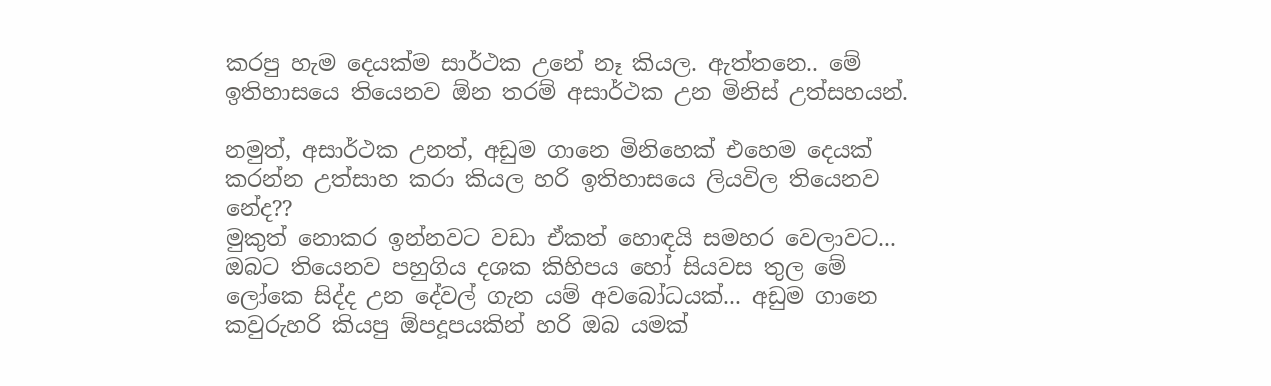කරපු හැම දෙයක්ම සාර්ථක උනේ නෑ කියල. ඇත්තනෙ.. මේ ඉතිහාසයෙ තියෙනව ඕන තරම් අසාර්ථක උන මිනිස් උත්සහයන්.

නමුත්, අසාර්ථක උනත්, අඩුම ගානෙ මිනිහෙක් එහෙම දෙයක් කරන්න උත්සාහ කරා කියල හරි ඉතිහාසයෙ ලියවිල තියෙනව නේද??
මුකුත් නොකර ඉන්නවට වඩා ඒකත් හොඳයි සමහර වෙලාවට...
ඔබට තියෙනව පහුගිය දශක කිහිපය හෝ සියවස තුල මේ ලෝකෙ සිද්ද උන දේවල් ගැන යම් අවබෝධයක්... අඩුම ගානෙ කවුරුහරි කියපු ඕපදූපයකින් හරි ඔබ යමක්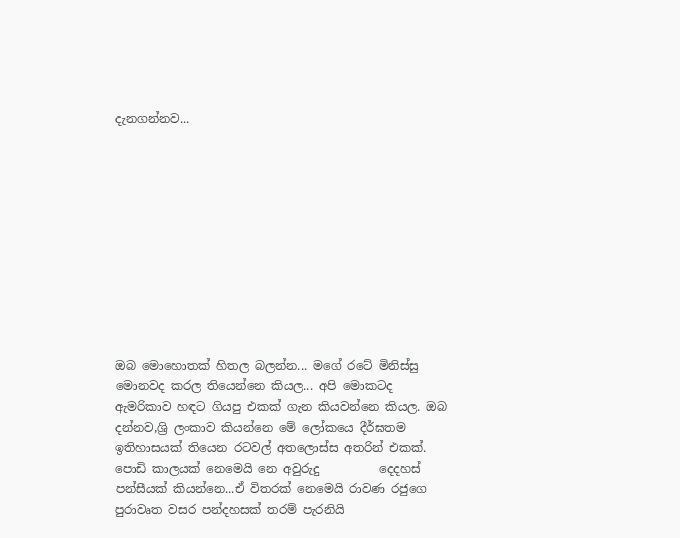දැනගන්නව...











ඔබ මොහොතක් හිතල බලන්න... මගේ රටේ මිනිස්සු මොනවද කරල තියෙන්නෙ කියල... අපි මොකටද ඇමරිකාව හඳට ගියපු එකක් ගැන කියවන්නෙ කියල. ඔබ දන්නව,ශ්‍රි ලංකාව කියන්නෙ මේ ලෝකයෙ දීර්ඝතම ඉතිහාසයක් තියෙන රටවල් අතලොස්ස අතරින් එකක්. පොඩි කාලයක් නෙමෙයි නෙ අවුරුදු          දෙදහස් පන්සීයක් කියන්නෙ...ඒ විතරක් නෙමෙයි රාවණ රජුගෙ පුරාවෘත වසර පන්දහසක් තරම් පැරනියි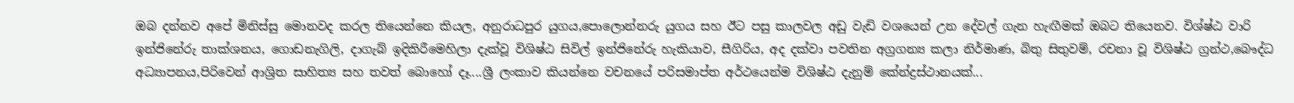ඔබ දන්නව අපේ මිනිස්සු මොනවද කරල තියෙන්නෙ කියල, අනුරාධපුර යුගය,පොලොන්නරු යුගය සහ ඊට පසු කාලවල අඩු වැඩි වශයෙන් උන දේවල් ගැන හැඟීමක් ඔබට තියෙනව. විශ්ෂ්ඨ වාරි ඉන්ජිනේරු තාක්ශනය, ගොඩනැගිලි, දාගැබ් ඉදිකිරීමෙහිලා දැක්වූ විශිෂ්ඨ සිවිල් ඉන්ජිනේරු හැකියාව, සීගිරිය, අද දක්වා පවතින අග්‍රගන්‍ය කලා නිර්මාණ, බිතු සිතුවම්, රචනා වූ විශිෂ්ඨ ග්‍රන්ථ,බෞද්ධ අධ්‍යාපනය,පිරිවෙන් ආශ්‍රිත සාහිත්‍ය සහ තවත් බොහෝ දෑ....ශ්‍රී ලංකාව කියන්නෙ වචනයේ පරිසමාප්ත අර්ථයෙන්ම විශිෂ්ඨ දැනුම් කේන්ද්‍රස්ථානයක්...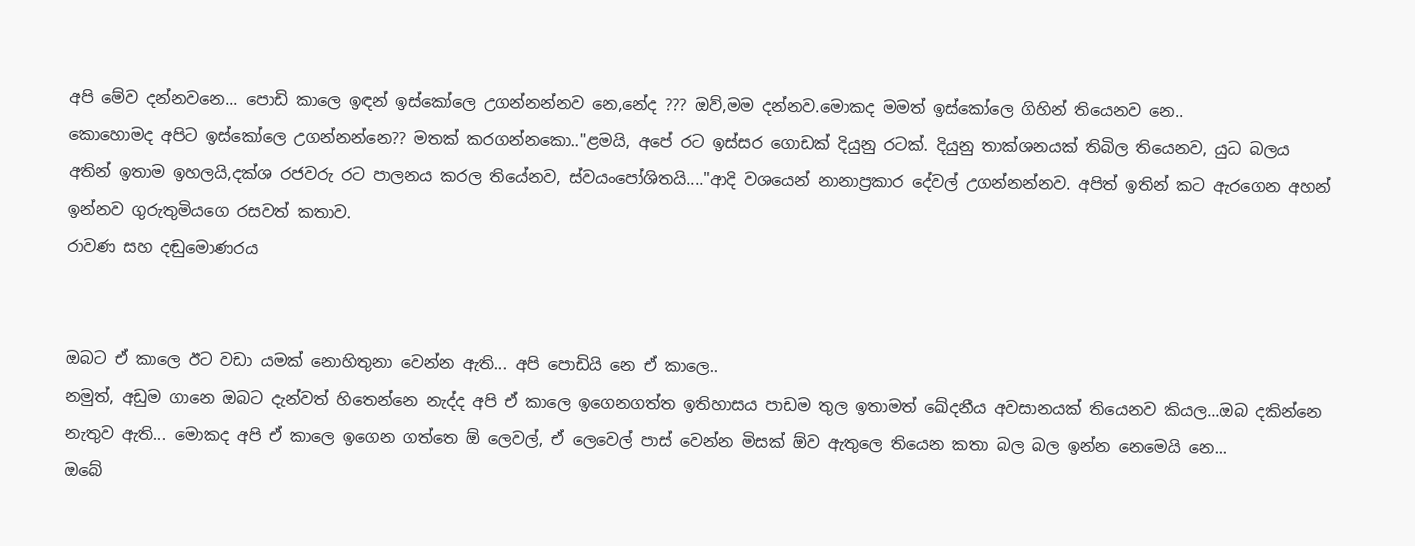අපි මේව දන්නවනෙ... පොඩි කාලෙ ඉඳන් ඉස්කෝලෙ උගන්නන්නව නෙ,නේද ??? ඔව්,මම දන්නව.මොකද මමත් ඉස්කෝලෙ ගිහින් තියෙනව නෙ..
කොහොමද අපිට ඉස්කෝලෙ උගන්නන්නෙ?? මතක් කරගන්නකො.."ළමයි, අපේ රට ඉස්සර ගොඩක් දියුනු රටක්. දියුනු තාක්ශනයක් තිබිල තියෙනව, යුධ බලය අතින් ඉතාම ඉහලයි,දක්ශ රජවරු රට පාලනය කරල තියේනව, ස්වයංපෝශිතයි...."ආදි වශයෙන් නානාප්‍රකාර දේවල් උගන්නන්නව. අපිත් ඉතින් කට ඇරගෙන අහන් ඉන්නව ගුරුතුමියගෙ රසවත් කතාව.
රාවණ සහ දඬුමොණරය


ඔබට ඒ කාලෙ ඊට වඩා යමක් නොහිතුනා වෙන්න ඇති... අපි පොඩියි නෙ ඒ කාලෙ..
නමුත්, අඩුම ගානෙ ඔබට දැන්වත් හිතෙන්නෙ නැද්ද අපි ඒ කාලෙ ඉගෙනගත්ත ඉතිහාසය පාඩම තුල ඉතාමත් ඛේදනීය අවසානයක් තියෙනව කියල...ඔබ දකින්නෙ නැතුව ඇති... මොකද අපි ඒ කාලෙ ඉගෙන ගත්තෙ ඕ ලෙවල්, ඒ ලෙවෙල් පාස් වෙන්න මිසක් ඕව ඇතුලෙ තියෙන කතා බල බල ඉන්න නෙමෙයි නෙ...
ඔබේ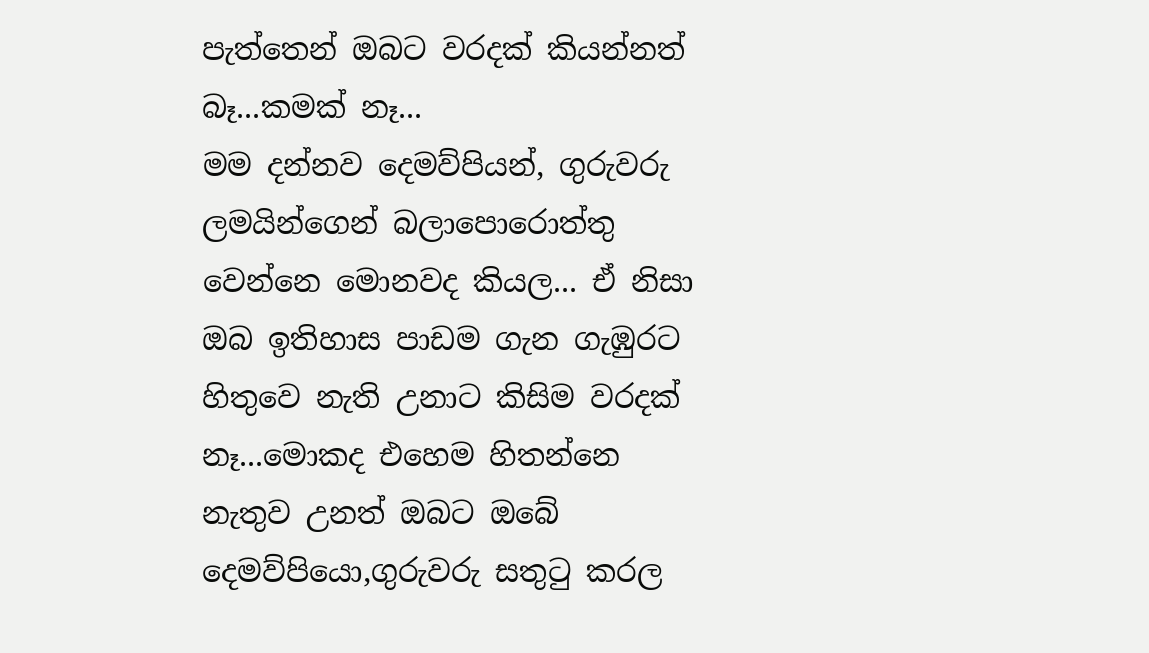පැත්තෙන් ඔබට වරදක් කියන්නත් බෑ...කමක් නෑ...
මම දන්නව දෙමව්පියන්, ගුරුවරු ලමයින්ගෙන් බලාපොරොත්තු වෙන්නෙ මොනවද කියල... ඒ නිසා ඔබ ඉතිහාස පාඩම ගැන ගැඹුරට හිතුවෙ නැති උනාට කිසිම වරදක් නෑ...මොකද එහෙම හිතන්නෙ නැතුව උනත් ඔබට ඔබේ දෙමව්පියො,ගුරුවරු සතුටු කරල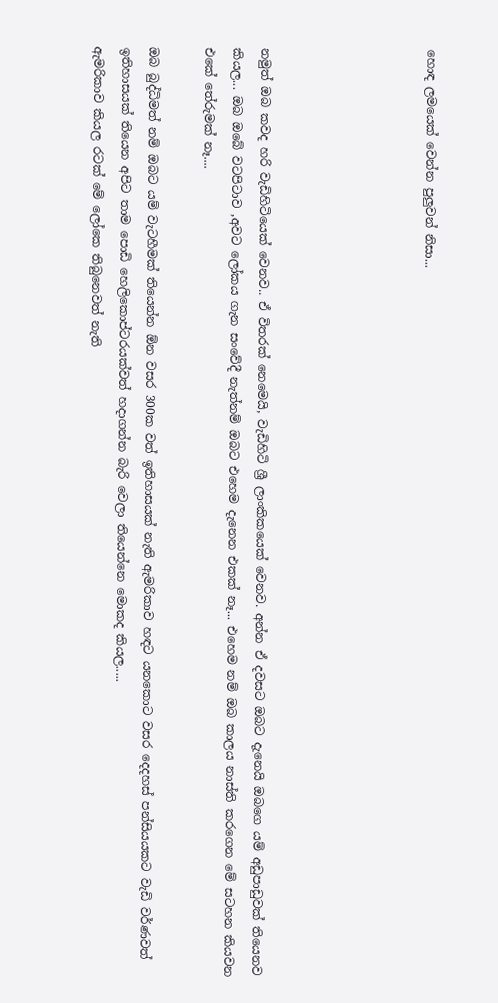හොඳ ලමයෙක් වෙන්න පුලුවන් නිසා...





නමුත් ඔබ කවද හරි වැඩිහිටියෙක් වෙනව.. ඒ විතරක් නෙමෙයි, වැඩිහිටි ශ්‍රී ලාංකිකයෙක් වෙනව. අන්න ඒ දවසට ඔබට දැනෙයි ඔබගෙ යම් අඩුපාඩුවක් තියෙනව කියල... ඔබ ඔබේ වටපිටාව ,අවට ලෝකය ගැන සංවේදී නැත්නම් ඔබට එහෙම දැනෙන එකක් නෑ... එහෙම නම් ඔබ කාලය නාස්ති කරගෙන මේ සටහන කියවන එකේ තේරුමක් නෑ....

ඔබ බුද්ධිමත් නම් ඔබට යම් වැටහීමක් තියෙන්න ඕන වසර 300ක වත් ඉතිහාසයක් නැති ඇමරිකාව හඳට යනකොට වසර දෙදහස් පන්සියයකට වැඩි වර්ණවත් ඉතිහාසයක් තියෙන අපිට තාම පොඩි හෙලිකොප්ටරයක්වත් හදාගන්න බැරි වෙලා තියෙන්නෙ මොකද කියල.....
ඇමරිකාව කියල රටක් මේ ලෝකෙ තිබුනෙවත් නැති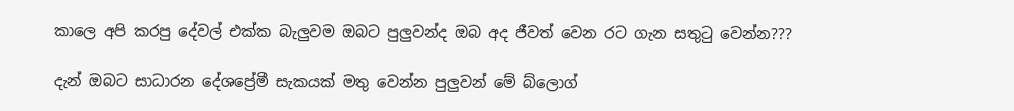කාලෙ අපි කරපු දේවල් එක්ක බැලුවම ඔබට පුලුවන්ද ඔබ අද ජීවත් වෙන රට ගැන සතුටු වෙන්න???

දැන් ඔබට සාධාරන දේශප්‍රේමී සැකයක් මතු වෙන්න පුලුවන් මේ බ්ලොග්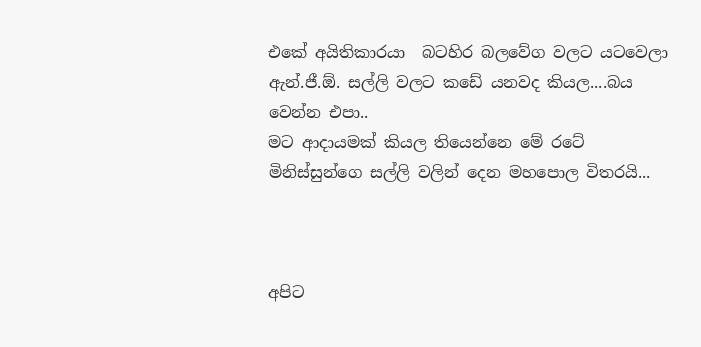එකේ අයිතිකාරයා  බටහිර බලවේග වලට යටවෙලා ඇන්.ජී.ඕ. සල්ලි වලට කඩේ යනවද කියල....බය වෙන්න එපා..
මට ආදායමක් කියල තියෙන්නෙ මේ රටේ මිනිස්සුන්ගෙ සල්ලි වලින් දෙන මහපොල විතරයි...



අපිට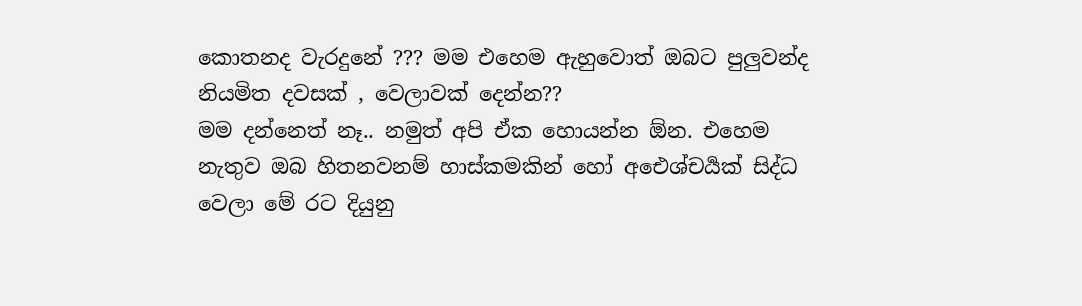කොතනද වැරදුනේ ??? මම එහෙම ඇහුවොත් ඔබට පුලුවන්ද නියමිත දවසක් , වෙලාවක් දෙන්න??
මම දන්නෙත් නෑ.. නමුත් අපි ඒක හොයන්න ඕන. එහෙම නැතුව ඔබ හිතනවනම් හාස්කමකින් හෝ අඓශ්චර්‍යක් සිද්ධ වෙලා මේ රට දියුනු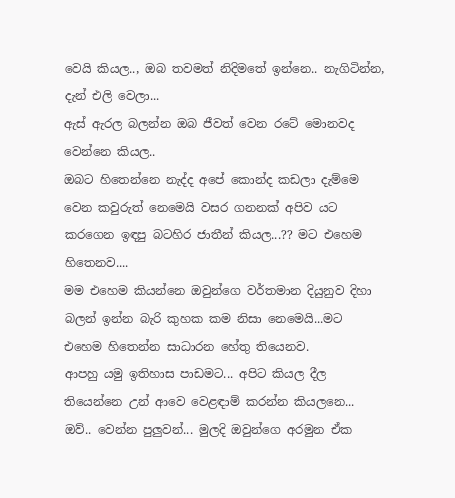වෙයි කියල.., ඔබ තවමත් නිදිමතේ ඉන්නෙ.. නැගිටින්න, දැන් එලි වෙලා...
ඇස් ඇරල බලන්න ඔබ ජීවත් වෙන රටේ මොනවද වෙන්නෙ කියල..
ඔබට හිතෙන්නෙ නැද්ද අපේ කොන්ද කඩලා දැම්මෙ වෙන කවුරුත් නෙමෙයි වසර ගනනක් අපිව යට කරගෙන ඉඳපු බටහිර ජාතීන් කියල...?? මට එහෙම හිතෙනව....
මම එහෙම කියන්නෙ ඔවුන්ගෙ වර්තමාන දියුනුව දිහා බලන් ඉන්න බැරි කුහක කම නිසා නෙමෙයි...මට එහෙම හිතෙන්න සාධාරන හේතු තියෙනව.
ආපහු යමු ඉතිහාස පාඩමට... අපිට කියල දීල තියෙන්නෙ උන් ආවෙ වෙළඳාම් කරන්න කියලනෙ... ඔව්.. වෙන්න පුලුවන්... මුලදි ඔවුන්ගෙ අරමුන ඒක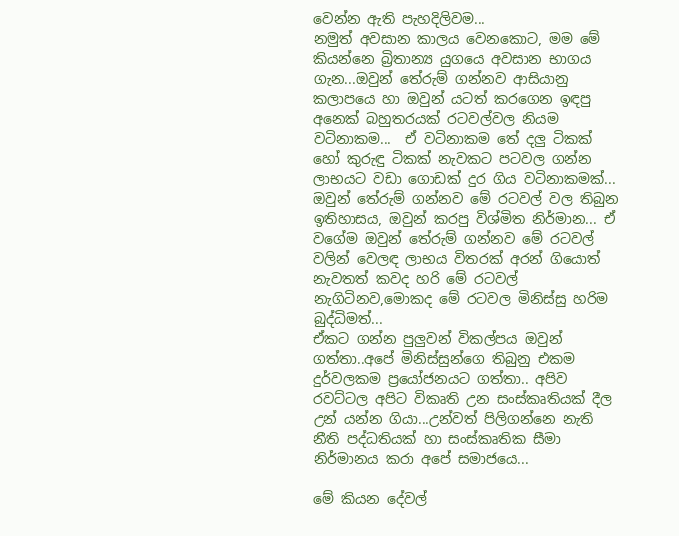වෙන්න ඇති පැහදිලිවම...
නමුත් අවසාන කාලය වෙනකොට, මම මේ කියන්නෙ බ්‍රිතාන්‍ය යුගයෙ අවසාන භාගය ගැන...ඔවුන් තේරුම් ගන්නව ආසියානු කලාපයෙ හා ඔවුන් යටත් කරගෙන ඉඳපු අනෙක් බහුතරයක් රටවල්වල නියම වටිනාකම...  ඒ වටිනාකම තේ දලු ටිකක් හෝ කුරුඳු ටිකක් නැවකට පටවල ගන්න ලාභයට වඩා ගොඩක් දුර ගිය වටිනාකමක්... ඔවුන් තේරුම් ගන්නව මේ රටවල් වල තිබුන ඉතිහාසය, ඔවුන් කරපු විශ්මිත නිර්මාන... ඒ වගේම ඔවුන් තේරුම් ගන්නව මේ රටවල් වලින් වෙලඳ ලාභය විතරක් අරන් ගියොත් නැවතත් කවද හරි මේ රටවල් නැගිටිනව,මොකද මේ රටවල මිනිස්සු හරිම බුද්ධිමත්...
ඒකට ගන්න පුලුවන් විකල්පය ඔවුන් ගත්තා..අපේ මිනිස්සුන්ගෙ තිබුනු එකම දුර්වලකම ප්‍රයෝජනයට ගත්තා.. අපිව රවට්ටල අපිට විකෘති උන සංස්කෘතියක් දීල උන් යන්න ගියා...උන්වත් පිලිගන්නෙ නැති නීති පද්ධතියක් හා සංස්කෘතික සීමා නිර්මානය කරා අපේ සමාජයෙ...

මේ කියන දේවල්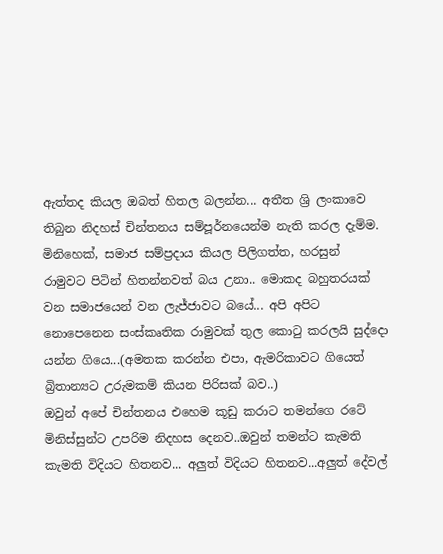ඇත්තද කියල ඔබත් හිතල බලන්න... අතීත ශ්‍රි ලංකාවෙ තිබුන නිදහස් චින්තනය සම්පූර්නයෙන්ම නැති කරල දැම්ම. මිනිහෙක්, සමාජ සම්ප්‍රදාය කියල පිලිගත්ත, හරසුන්  රාමුවට පිටින් හිතන්නවත් බය උනා.. මොකද බහුතරයක් වන සමාජයෙන් වන ලැජ්ජාවට බයේ... අපි අපිට නොපෙනෙන සංස්කෘතික රාමුවක් තුල කොටු කරලයි සුද්දො යන්න ගියෙ...(අමතක කරන්න එපා, ඇමරිකාවට ගියෙත් බ්‍රිතාන්‍යට උරුමකම් කියන පිරිසක් බව..)
ඔවුන් අපේ චින්තනය එහෙම කූඩු කරාට තමන්ගෙ රටේ මිනිස්සුන්ට උපරිම නිදහස දෙනව..ඔවුන් තමන්ට කැමති කැමති විදියට හිතනව... අලුත් විදියට හිතනව...අලුත් දේවල්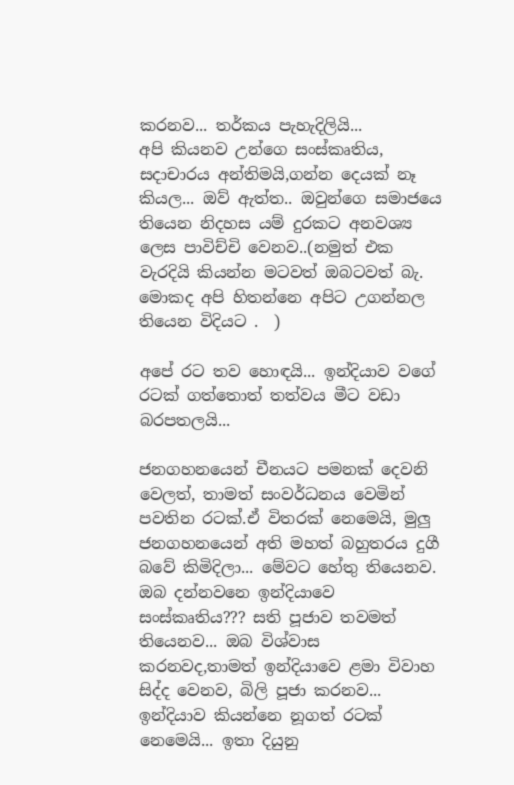කරනව... තර්කය පැහැදිලියි...
අපි කියනව උන්ගෙ සංස්කෘතිය, සදාචාරය අන්තිමයි,ගන්න දෙයක් නෑ කියල... ඔව් ඇත්ත.. ඔවුන්ගෙ සමාජයෙ තියෙන නිදහස යම් දුරකට අනවශ්‍ය ලෙස පාවිච්චි වෙනව..(නමුත් එක වැරදියි කියන්න මටවත් ඔබටවත් බැ. මොකද අපි හිතන්නෙ අපිට උගන්නල තියෙන විදියට .  )

අපේ රට තව හොඳයි... ඉන්දියාව වගේ රටක් ගත්තොත් තත්වය මීට වඩා බරපතලයි...

ජනගහනයෙන් චීනයට පමනක් දෙවනි වෙලත්, තාමත් සංවර්ධනය වෙමින් පවතින රටක්.ඒ විතරක් නෙමෙයි, මුලු ජනගහනයෙන් අති මහත් බහුතරය දුගී බවේ කිමිදිලා... මේවට හේතු තියෙනව. ඔබ දන්නවනෙ ඉන්දියාවෙ සංස්කෘතිය??? සති පූජාව තවමත් තියෙනව... ඔබ විශ්වාස කරනවද,තාමත් ඉන්දියාවෙ ළමා විවාහ සිද්ද වෙනව, බිලි පූජා කරනව...
ඉන්දියාව කියන්නෙ නූගත් රටක් නෙමෙයි... ඉතා දියුනු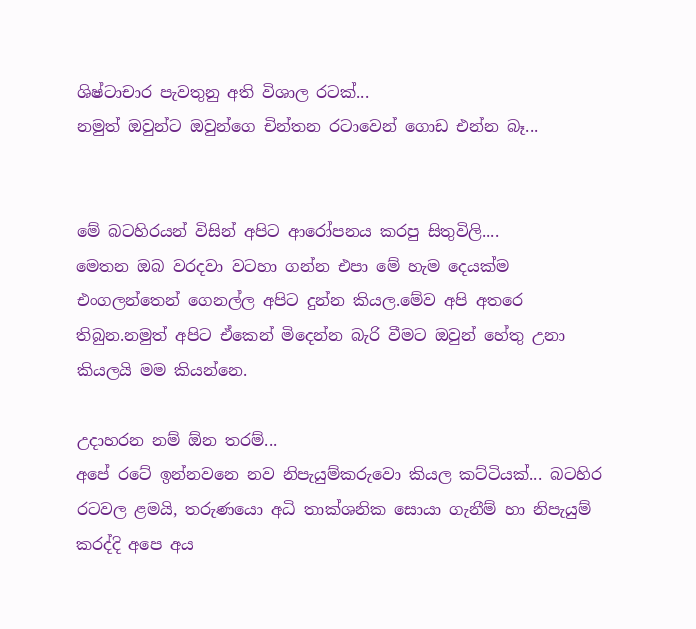ශිෂ්ටාචාර පැවතුනු අති විශාල රටක්...
නමුත් ඔවුන්ට ඔවුන්ගෙ චින්තන රටාවෙන් ගොඩ එන්න බෑ...


මේ බටහිරයන් විසින් අපිට ආරෝපනය කරපු සිතුවිලි....
මෙතන ඔබ වරදවා වටහා ගන්න එපා මේ හැම දෙයක්ම එංගලන්තෙන් ගෙනල්ල අපිට දුන්න කියල.මේව අපි අතරෙ තිබුන.නමුත් අපිට ඒකෙන් මිදෙන්න බැරි වීමට ඔවුන් හේතු උනා කියලයි මම කියන්නෙ.

උදාහරන නම් ඕන තරම්...
අපේ රටේ ඉන්නවනෙ නව නිපැයුම්කරුවො කියල කට්ටියක්... බටහිර රටවල ළමයි, තරුණයො අධි තාක්ශනික සොයා ගැනීම් හා නිපැයුම් කරද්දි අපෙ අය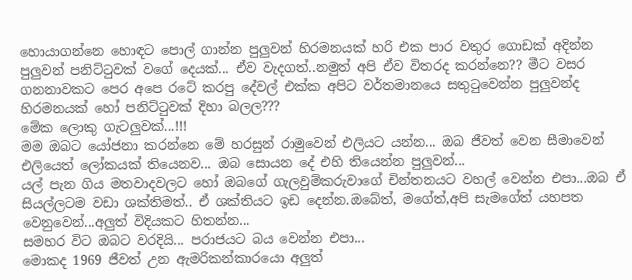හොයාගන්නෙ හොඳට පොල් ගාන්න පුලුවන් හිරමනයක් හරි එක පාර වතුර ගොඩක් අදින්න පුලුවන් පනිට්ටුවක් වගේ දෙයක්... ඒව වැදගත්..නමුත් අපි ඒව විතරද කරන්නෙ?? මීට වසර ගනනාවකට පෙර අපෙ රටේ කරපු දේවල් එක්ක අපිට වර්තමානයෙ සතුටුවෙන්න පුලුවන්ද හිරමනයක් හෝ පනිට්ටුවක් දිහා බලල???
මේක ලොකු ගැටලුවක්...!!!
මම ඔබට යෝජනා කරන්නෙ මේ හරසුන් රාමුවෙන් එලියට යන්න... ඔබ ජීවත් වෙන සීමාවෙන් එලියෙත් ලෝකයක් තියෙනව... ඔබ සොයන දේ එහි තියෙන්න පුලුවන්...
යල් පැන ගිය මතවාදවලට හෝ ඔබගේ ගැලවුම්කරුවාගේ චින්තනයට වහල් වෙන්න එපා...ඔබ ඒ සියල්ලටම වඩා ශක්තිමත්.. ඒ ශක්තියට ඉඩ දෙන්න.ඔබේත්, මගේත්,අපි සැමගේත් යහපත වෙනුවෙන්...අලුත් විදියකට හිතන්න...
සමහර විට ඔබට වරදියි... පරාජයට බය වෙන්න එපා...
මොකද 1969 ජීවත් උන ඇමරිකන්කාරයො අලුත්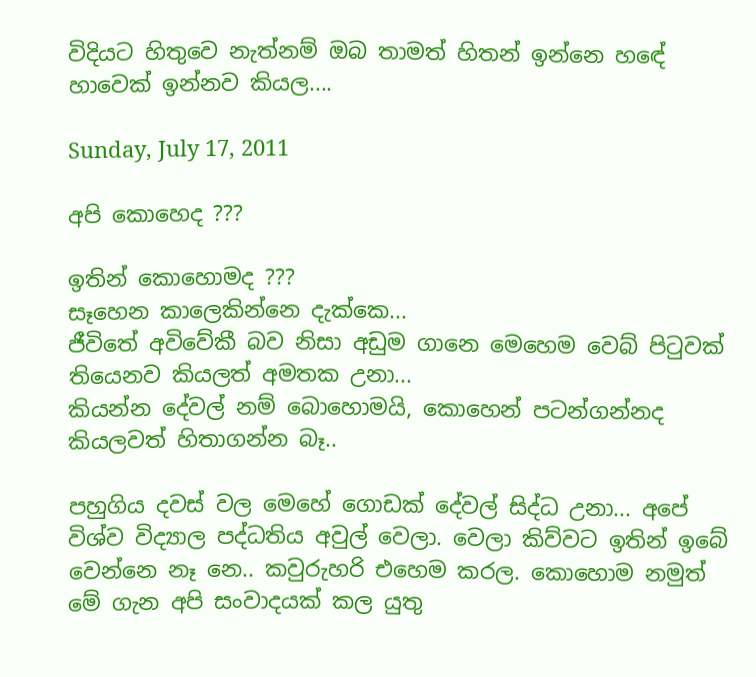විදියට හිතුවෙ නැත්නම් ඔබ තාමත් හිතන් ඉන්නෙ හඳේ හාවෙක් ඉන්නව කියල....

Sunday, July 17, 2011

අපි කොහෙද ???

ඉතින් කොහොමද ???
සෑහෙන කාලෙකින්නෙ දැක්කෙ...
ජීවිතේ අවිවේකී බව නිසා අඩුම ගානෙ මෙහෙම වෙබ් පිටුවක් තියෙනව කියලත් අමතක උනා...
කියන්න දේවල් නම් බොහොමයි, කොහෙන් පටන්ගන්නද කියලවත් හිතාගන්න බෑ..

පහුගිය දවස් වල මෙහේ ගොඩක් දේවල් සිද්ධ උනා... අපේ විශ්ව විද්‍යාල පද්ධතිය අවුල් වෙලා. වෙලා කිව්වට ඉතින් ඉබේ වෙන්නෙ නෑ නෙ.. කවුරුහරි එහෙම කරල. කොහොම නමුත් මේ ගැන අපි සංවාදයක් කල යුතු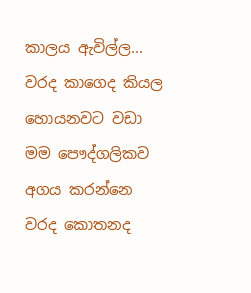කාලය ඇවිල්ල... වරද කාගෙද කියල හොයනවට වඩා මම පෞද්ගලිකව අගය කරන්නෙ වරද කොතනද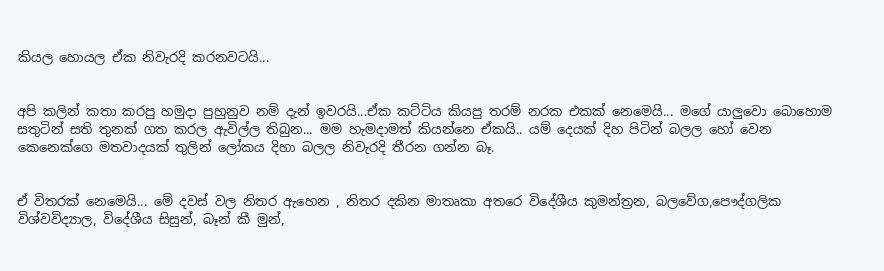කියල හොයල ඒක නිවැරදි කරනවටයි...


අපි කලින් කතා කරපු හමුදා පුහුනුව නම් දැන් ඉවරයි...ඒක කට්ටිය කියපු තරම් නරක එකක් නෙමෙයි... මගේ යාලුවො බොහොම සතුටින් සති තුනක් ගත කරල ඇවිල්ල තිබුන... මම හැමදාමත් කියන්නෙ ඒකයි.. යම් දෙයක් දිහ පිටින් බලල හෝ වෙන කෙනෙක්ගෙ මතවාදයක් තුලින් ලෝකය දිහා බලල නිවැරදි තීරන ගන්න බෑ.


ඒ විතරක් නෙමෙයි... මේ දවස් වල නිතර ඇහෙන , නිතර දකින මාතෘකා අතරෙ විදේශීය කුමන්ත්‍රන, බලවේග,පෞද්ගලික විශ්වවිද්‍යාල, විදේශීය සිසුන්, බෑන් කී මුන්,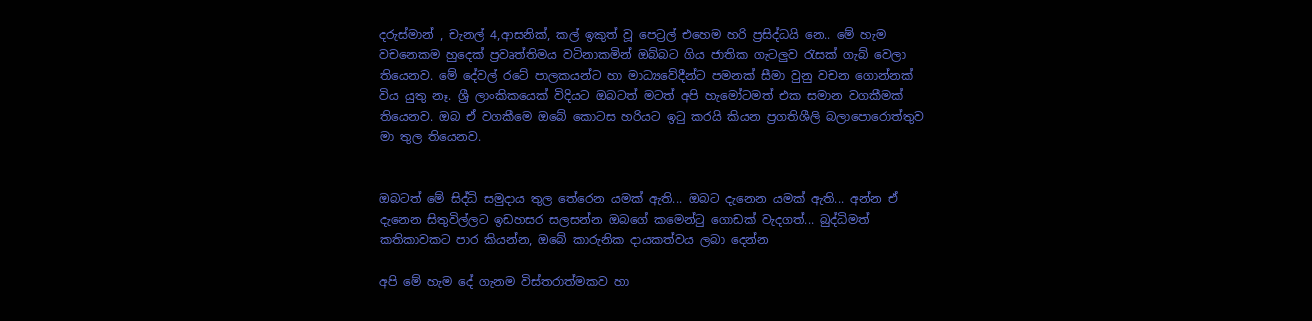දරුස්මාන් , චැනල් 4,ආසනික්, කල් ඉකුත් වූ පෙට්‍රල් එහෙම හරි ප්‍රසිද්ධයි නෙ.. මේ හැම වචනෙකම හුදෙක් ප්‍රවෘත්තිමය වටිනාකමින් ඔබ්බට ගිය ජාතික ගැටලුව රැසක් ගැබ් වෙලා තියෙනව. මේ දේවල් රටේ පාලකයන්ට හා මාධ්‍යවේදීන්ට පමනක් සීමා වුනු වචන ගොන්නක් විය යුතු නෑ. ශ්‍රී ලාංකිකයෙක් විදියට ඔබටත් මටත් අපි හැමෝටමත් එක සමාන වගකීමක් තියෙනව. ඔබ ඒ වගකීමෙ ඔබේ කොටස හරියට ඉටු කරයි කියන ප්‍රගතිශීලි බලාපොරොත්තුව මා තුල තියෙනව.


ඔබටත් මේ සිද්ධි සමුදාය තුල තේරෙන යමක් ඇති... ඔබට දැනෙන යමක් ඇති... අන්න ඒ දැනෙන සිතුවිල්ලට ඉඩහසර සලසන්න ඔබගේ කමෙන්ටු ගොඩක් වැදගත්... බුද්ධිමත් කතිකාවකට පාර කියන්න, ඔබේ කාරුනික දායකත්වය ලබා දෙන්න

අපි මේ හැම දේ ගැනම විස්තරාත්මකව හා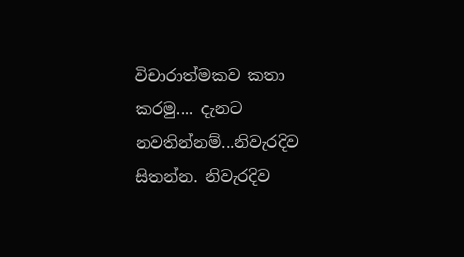විචාරාත්මකව කතා කරමු.... දැනට නවතින්නම්...නිවැරදිව සිතන්න. නිවැරදිව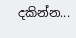දකින්න...